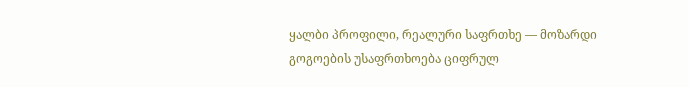ყალბი პროფილი, რეალური საფრთხე — მოზარდი გოგოების უსაფრთხოება ციფრულ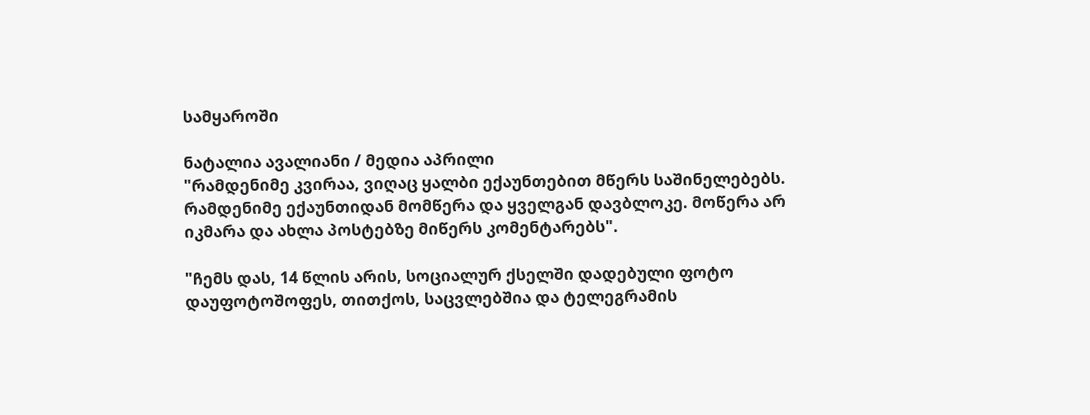სამყაროში

ნატალია ავალიანი / მედია აპრილი
"რამდენიმე კვირაა, ვიღაც ყალბი ექაუნთებით მწერს საშინელებებს. რამდენიმე ექაუნთიდან მომწერა და ყველგან დავბლოკე. მოწერა არ იკმარა და ახლა პოსტებზე მიწერს კომენტარებს".

"ჩემს დას, 14 წლის არის, სოციალურ ქსელში დადებული ფოტო დაუფოტოშოფეს, თითქოს, საცვლებშია და ტელეგრამის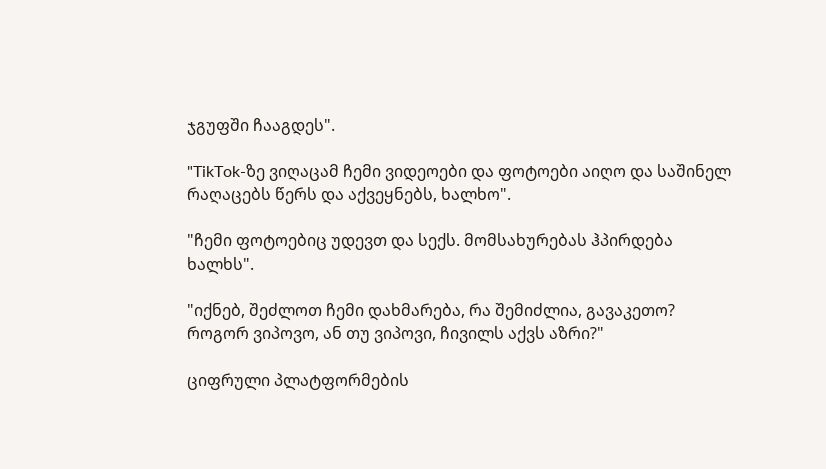ჯგუფში ჩააგდეს".

"TikTok-ზე ვიღაცამ ჩემი ვიდეოები და ფოტოები აიღო და საშინელ რაღაცებს წერს და აქვეყნებს, ხალხო".

"ჩემი ფოტოებიც უდევთ და სექს. მომსახურებას ჰპირდება ხალხს".

"იქნებ, შეძლოთ ჩემი დახმარება, რა შემიძლია, გავაკეთო? როგორ ვიპოვო, ან თუ ვიპოვი, ჩივილს აქვს აზრი?"

ციფრული პლატფორმების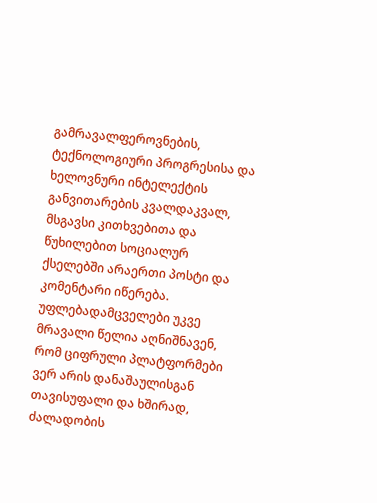გამრავალფეროვნების, ტექნოლოგიური პროგრესისა და ხელოვნური ინტელექტის განვითარების კვალდაკვალ, მსგავსი კითხვებითა და წუხილებით სოციალურ ქსელებში არაერთი პოსტი და კომენტარი იწერება. უფლებადამცველები უკვე მრავალი წელია აღნიშნავენ, რომ ციფრული პლატფორმები ვერ არის დანაშაულისგან თავისუფალი და ხშირად, ძალადობის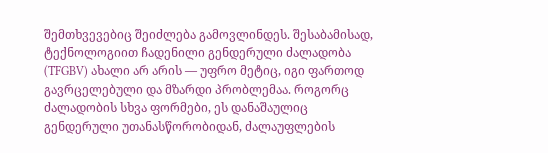შემთხვევებიც შეიძლება გამოვლინდეს. შესაბამისად, ტექნოლოგიით ჩადენილი გენდერული ძალადობა (TFGBV) ახალი არ არის — უფრო მეტიც, იგი ფართოდ გავრცელებული და მზარდი პრობლემაა. როგორც ძალადობის სხვა ფორმები, ეს დანაშაულიც გენდერული უთანასწორობიდან, ძალაუფლების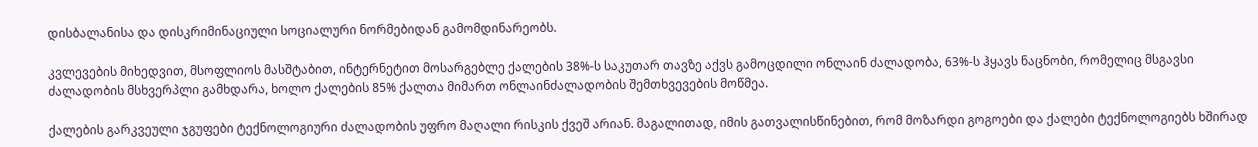დისბალანისა და დისკრიმინაციული სოციალური ნორმებიდან გამომდინარეობს.

კვლევების მიხედვით, მსოფლიოს მასშტაბით, ინტერნეტით მოსარგებლე ქალების 38%-ს საკუთარ თავზე აქვს გამოცდილი ონლაინ ძალადობა, 63%-ს ჰყავს ნაცნობი, რომელიც მსგავსი ძალადობის მსხვერპლი გამხდარა, ხოლო ქალების 85% ქალთა მიმართ ონლაინძალადობის შემთხვევების მოწმეა.

ქალების გარკვეული ჯგუფები ტექნოლოგიური ძალადობის უფრო მაღალი რისკის ქვეშ არიან. მაგალითად, იმის გათვალისწინებით, რომ მოზარდი გოგოები და ქალები ტექნოლოგიებს ხშირად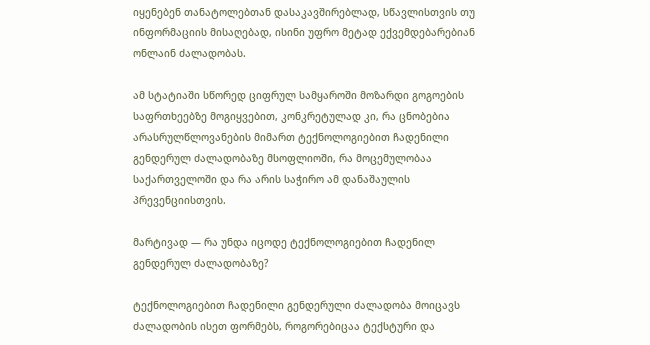იყენებენ თანატოლებთან დასაკავშირებლად, სწავლისთვის თუ ინფორმაციის მისაღებად, ისინი უფრო მეტად ექვემდებარებიან ონლაინ ძალადობას.

ამ სტატიაში სწორედ ციფრულ სამყაროში მოზარდი გოგოების საფრთხეებზე მოგიყვებით, კონკრეტულად კი, რა ცნობებია არასრულწლოვანების მიმართ ტექნოლოგიებით ჩადენილი გენდერულ ძალადობაზე მსოფლიოში, რა მოცემულობაა საქართველოში და რა არის საჭირო ამ დანაშაულის პრევენციისთვის.

მარტივად — რა უნდა იცოდე ტექნოლოგიებით ჩადენილ გენდერულ ძალადობაზე?

ტექნოლოგიებით ჩადენილი გენდერული ძალადობა მოიცავს ძალადობის ისეთ ფორმებს, როგორებიცაა ტექსტური და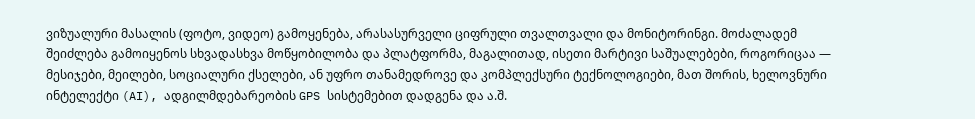ვიზუალური მასალის (ფოტო, ვიდეო) გამოყენება, არასასურველი ციფრული თვალთვალი და მონიტორინგი. მოძალადემ შეიძლება გამოიყენოს სხვადასხვა მოწყობილობა და პლატფორმა, მაგალითად, ისეთი მარტივი საშუალებები, როგორიცაა — მესიჯები, მეილები, სოციალური ქსელები, ან უფრო თანამედროვე და კომპლექსური ტექნოლოგიები, მათ შორის, ხელოვნური ინტელექტი (AI), ადგილმდებარეობის GPS სისტემებით დადგენა და ა.შ.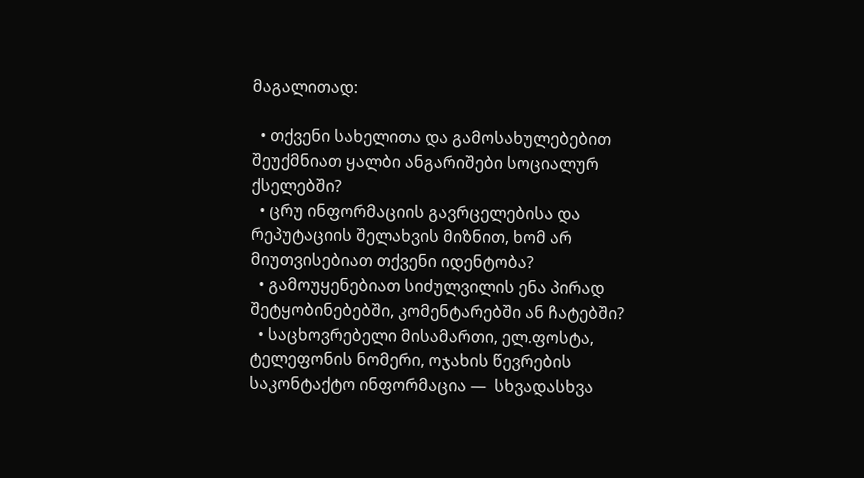მაგალითად:

  • თქვენი სახელითა და გამოსახულებებით შეუქმნიათ ყალბი ანგარიშები სოციალურ ქსელებში?
  • ცრუ ინფორმაციის გავრცელებისა და რეპუტაციის შელახვის მიზნით, ხომ არ მიუთვისებიათ თქვენი იდენტობა?
  • გამოუყენებიათ სიძულვილის ენა პირად შეტყობინებებში, კომენტარებში ან ჩატებში?
  • საცხოვრებელი მისამართი, ელ.ფოსტა, ტელეფონის ნომერი, ოჯახის წევრების საკონტაქტო ინფორმაცია —  სხვადასხვა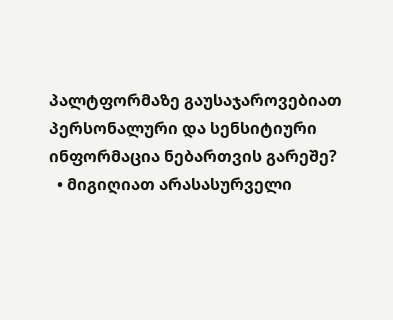პალტფორმაზე გაუსაჯაროვებიათ პერსონალური და სენსიტიური ინფორმაცია ნებართვის გარეშე?
  • მიგიღიათ არასასურველი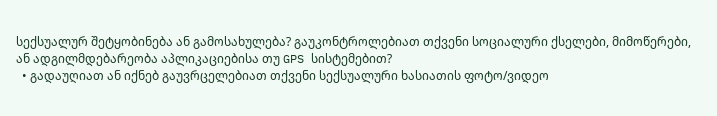სექსუალურ შეტყობინება ან გამოსახულება? გაუკონტროლებიათ თქვენი სოციალური ქსელები, მიმოწერები, ან ადგილმდებარეობა აპლიკაციებისა თუ GPS სისტემებით?
  • გადაუღიათ ან იქნებ გაუვრცელებიათ თქვენი სექსუალური ხასიათის ფოტო/ვიდეო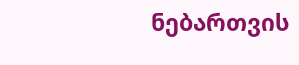ნებართვის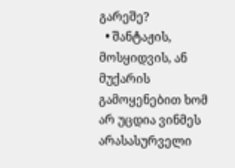გარეშე?
  • შანტაჟის, მოსყიდვის, ან მუქარის გამოყენებით ხომ არ უცდია ვინმეს არასასურველი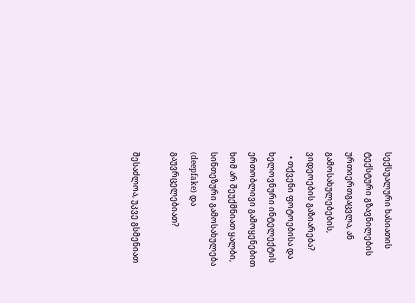სექსუალური ხასიათის ტექსტური გზავნილების ურთიერთგაცვლა, ან გამოსახულებების, ვიდეოების გაზიარება?
  • თქვენი ფოტოებისა და ხელოვნური ინტელექტის ერთობლივი გამოყენებით ხომ არ შეუქმნიათ ყალბი, სინთეზური გამოსახულება (deepfake) და გაუვრცელებიათ?

შესაძლოა, უკვე გსმენიათ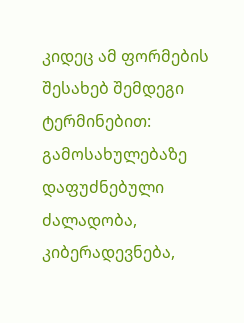კიდეც ამ ფორმების შესახებ შემდეგი ტერმინებით: გამოსახულებაზე დაფუძნებული ძალადობა, კიბერადევნება,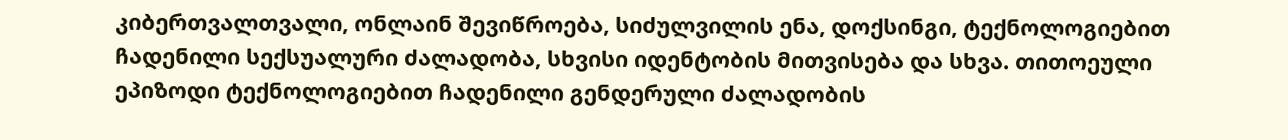კიბერთვალთვალი, ონლაინ შევიწროება, სიძულვილის ენა, დოქსინგი, ტექნოლოგიებით ჩადენილი სექსუალური ძალადობა, სხვისი იდენტობის მითვისება და სხვა. თითოეული ეპიზოდი ტექნოლოგიებით ჩადენილი გენდერული ძალადობის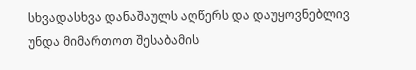სხვადასხვა დანაშაულს აღწერს და დაუყოვნებლივ უნდა მიმართოთ შესაბამის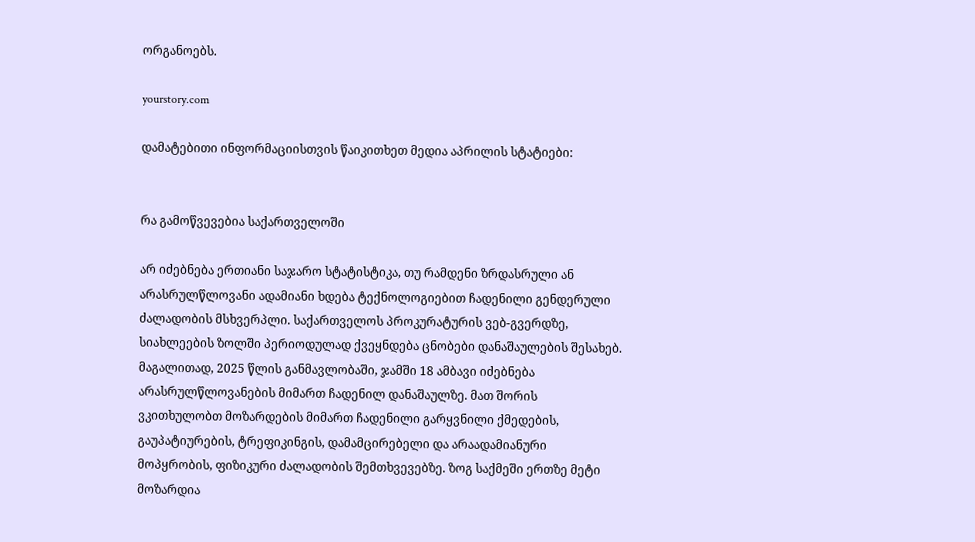ორგანოებს.

yourstory.com

დამატებითი ინფორმაციისთვის წაიკითხეთ მედია აპრილის სტატიები:


რა გამოწვევებია საქართველოში

არ იძებნება ერთიანი საჯარო სტატისტიკა, თუ რამდენი ზრდასრული ან არასრულწლოვანი ადამიანი ხდება ტექნოლოგიებით ჩადენილი გენდერული ძალადობის მსხვერპლი. საქართველოს პროკურატურის ვებ-გვერდზე, სიახლეების ზოლში პერიოდულად ქვეყნდება ცნობები დანაშაულების შესახებ. მაგალითად, 2025 წლის განმავლობაში, ჯამში 18 ამბავი იძებნება არასრულწლოვანების მიმართ ჩადენილ დანაშაულზე. მათ შორის ვკითხულობთ მოზარდების მიმართ ჩადენილი გარყვნილი ქმედების, გაუპატიურების, ტრეფიკინგის, დამამცირებელი და არაადამიანური მოპყრობის, ფიზიკური ძალადობის შემთხვევებზე. ზოგ საქმეში ერთზე მეტი მოზარდია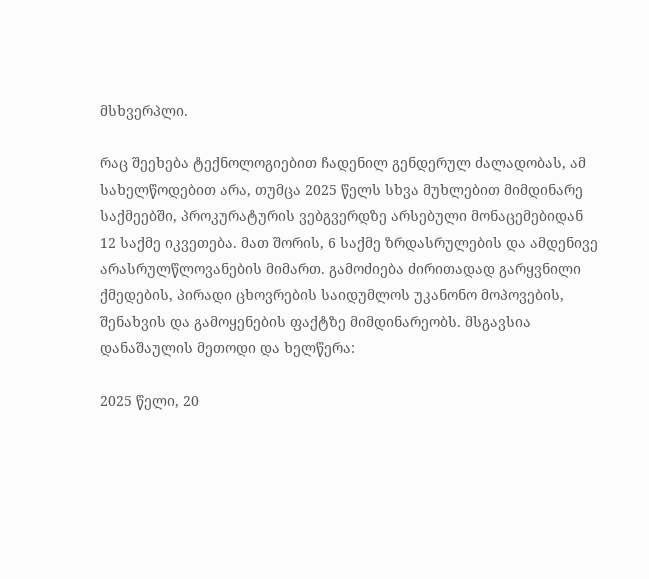მსხვერპლი.

რაც შეეხება ტექნოლოგიებით ჩადენილ გენდერულ ძალადობას, ამ სახელწოდებით არა, თუმცა 2025 წელს სხვა მუხლებით მიმდინარე საქმეებში, პროკურატურის ვებგვერდზე არსებული მონაცემებიდან 12 საქმე იკვეთება. მათ შორის, 6 საქმე ზრდასრულების და ამდენივე არასრულწლოვანების მიმართ. გამოძიება ძირითადად გარყვნილი ქმედების, პირადი ცხოვრების საიდუმლოს უკანონო მოპოვების, შენახვის და გამოყენების ფაქტზე მიმდინარეობს. მსგავსია დანაშაულის მეთოდი და ხელწერა:

2025 წელი, 20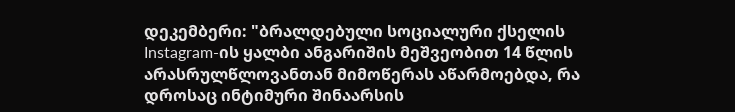დეკემბერი: "ბრალდებული სოციალური ქსელის Instagram-ის ყალბი ანგარიშის მეშვეობით 14 წლის არასრულწლოვანთან მიმოწერას აწარმოებდა, რა დროსაც ინტიმური შინაარსის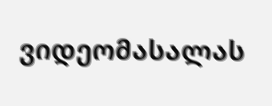ვიდეომასალას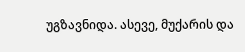უგზავნიდა. ასევე, მუქარის და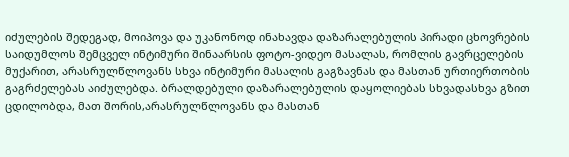იძულების შედეგად, მოიპოვა და უკანონოდ ინახავდა დაზარალებულის პირადი ცხოვრების საიდუმლოს შემცველ ინტიმური შინაარსის ფოტო-ვიდეო მასალას, რომლის გავრცელების მუქარით, არასრულწლოვანს სხვა ინტიმური მასალის გაგზავნას და მასთან ურთიერთობის გაგრძელებას აიძულებდა. ბრალდებული დაზარალებულის დაყოლიებას სხვადასხვა გზით ცდილობდა, მათ შორის,არასრულწლოვანს და მასთან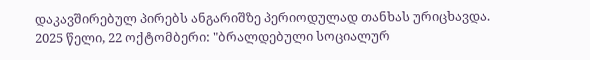დაკავშირებულ პირებს ანგარიშზე პერიოდულად თანხას ურიცხავდა.
2025 წელი, 22 ოქტომბერი: "ბრალდებული სოციალურ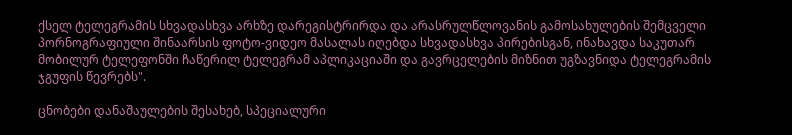ქსელ ტელეგრამის სხვადასხვა არხზე დარეგისტრირდა და არასრულწლოვანის გამოსახულების შემცველი პორნოგრაფიული შინაარსის ფოტო-ვიდეო მასალას იღებდა სხვადასხვა პირებისგან, ინახავდა საკუთარ მობილურ ტელეფონში ჩაწერილ ტელეგრამ აპლიკაციაში და გავრცელების მიზნით უგზავნიდა ტელეგრამის ჯგუფის წევრებს".

ცნობები დანაშაულების შესახებ, სპეციალური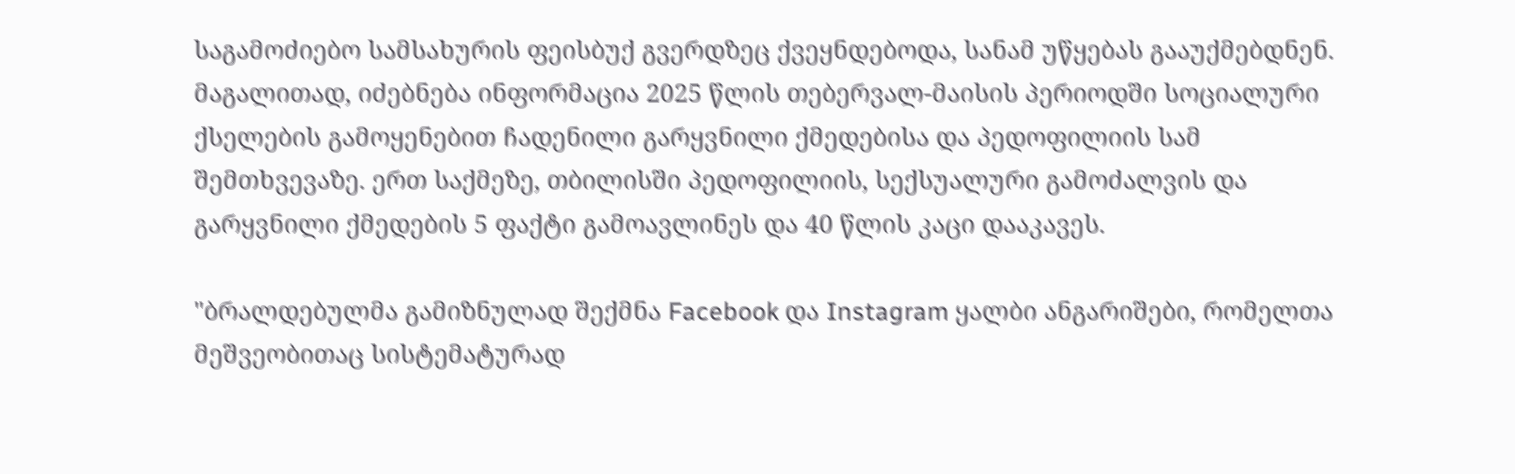საგამოძიებო სამსახურის ფეისბუქ გვერდზეც ქვეყნდებოდა, სანამ უწყებას გააუქმებდნენ. მაგალითად, იძებნება ინფორმაცია 2025 წლის თებერვალ-მაისის პერიოდში სოციალური ქსელების გამოყენებით ჩადენილი გარყვნილი ქმედებისა და პედოფილიის სამ შემთხვევაზე. ერთ საქმეზე, თბილისში პედოფილიის, სექსუალური გამოძალვის და გარყვნილი ქმედების 5 ფაქტი გამოავლინეს და 40 წლის კაცი დააკავეს.

"ბრალდებულმა გამიზნულად შექმნა Facebook და Instagram ყალბი ანგარიშები, რომელთა მეშვეობითაც სისტემატურად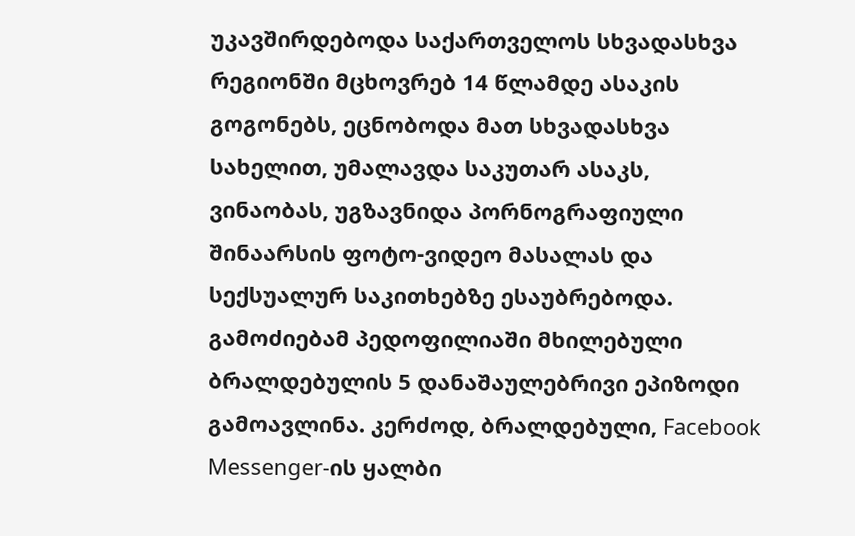უკავშირდებოდა საქართველოს სხვადასხვა რეგიონში მცხოვრებ 14 წლამდე ასაკის გოგონებს, ეცნობოდა მათ სხვადასხვა სახელით, უმალავდა საკუთარ ასაკს, ვინაობას, უგზავნიდა პორნოგრაფიული შინაარსის ფოტო-ვიდეო მასალას და სექსუალურ საკითხებზე ესაუბრებოდა.  გამოძიებამ პედოფილიაში მხილებული ბრალდებულის 5 დანაშაულებრივი ეპიზოდი გამოავლინა. კერძოდ, ბრალდებული, Facebook Messenger-ის ყალბი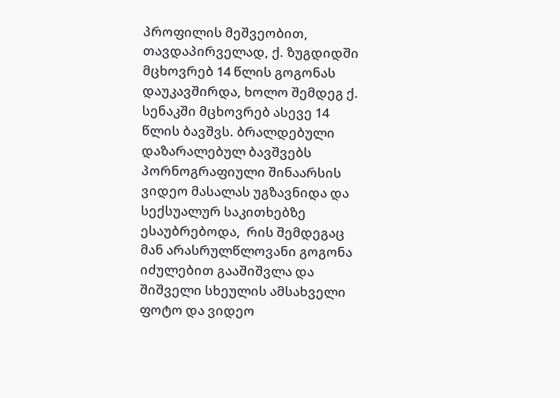პროფილის მეშვეობით, თავდაპირველად, ქ. ზუგდიდში მცხოვრებ 14 წლის გოგონას დაუკავშირდა, ხოლო შემდეგ ქ. სენაკში მცხოვრებ ასევე 14 წლის ბავშვს. ბრალდებული დაზარალებულ ბავშვებს პორნოგრაფიული შინაარსის ვიდეო მასალას უგზავნიდა და სექსუალურ საკითხებზე ესაუბრებოდა,  რის შემდეგაც მან არასრულწლოვანი გოგონა იძულებით გააშიშვლა და შიშველი სხეულის ამსახველი ფოტო და ვიდეო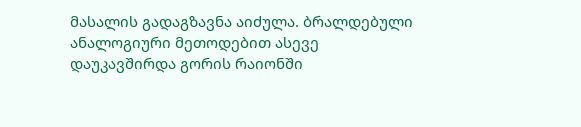მასალის გადაგზავნა აიძულა. ბრალდებული ანალოგიური მეთოდებით ასევე დაუკავშირდა გორის რაიონში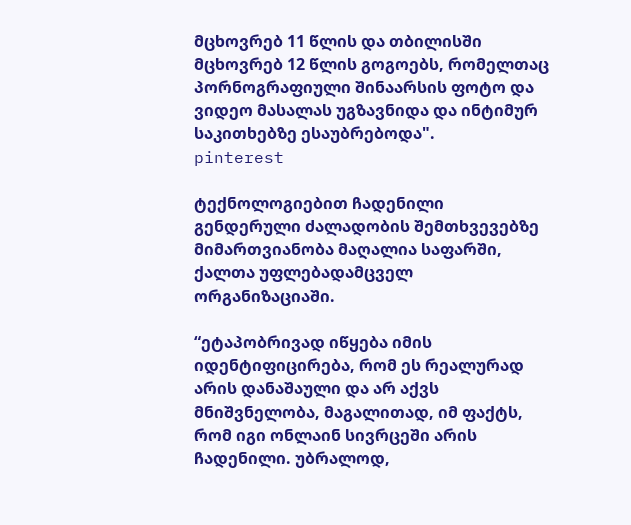მცხოვრებ 11 წლის და თბილისში მცხოვრებ 12 წლის გოგოებს, რომელთაც პორნოგრაფიული შინაარსის ფოტო და ვიდეო მასალას უგზავნიდა და ინტიმურ საკითხებზე ესაუბრებოდა".
pinterest

ტექნოლოგიებით ჩადენილი გენდერული ძალადობის შემთხვევებზე მიმართვიანობა მაღალია საფარში, ქალთა უფლებადამცველ ორგანიზაციაში.

“ეტაპობრივად იწყება იმის იდენტიფიცირება, რომ ეს რეალურად არის დანაშაული და არ აქვს მნიშვნელობა, მაგალითად, იმ ფაქტს, რომ იგი ონლაინ სივრცეში არის ჩადენილი. უბრალოდ,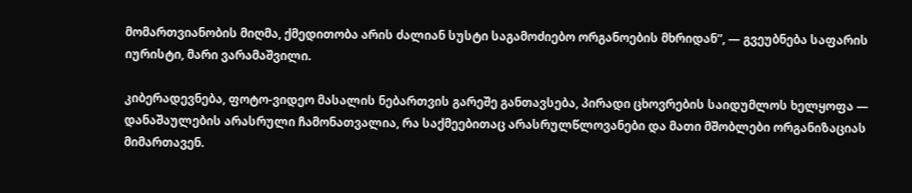მომართვიანობის მიღმა, ქმედითობა არის ძალიან სუსტი საგამოძიებო ორგანოების მხრიდან”, — გვეუბნება საფარის იურისტი, მარი ვარამაშვილი.

კიბერადევნება, ფოტო-ვიდეო მასალის ნებართვის გარეშე განთავსება, პირადი ცხოვრების საიდუმლოს ხელყოფა — დანაშაულების არასრული ჩამონათვალია, რა საქმეებითაც არასრულწლოვანები და მათი მშობლები ორგანიზაციას მიმართავენ.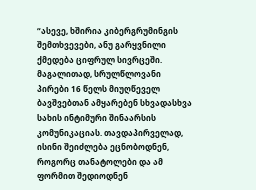“ასევე, ხშირია კიბერგრუმინგის შემთხვევები, ანუ გარყვნილი ქმედება ციფრულ სივრცეში. მაგალითად, სრულწლოვანი პირები 16 წელს მიუღწეველ ბავშვებთან ამყარებენ სხვადასხვა სახის ინტიმური შინაარსის კომუნიკაციას. თავდაპირველად, ისინი შეიძლება ეცნობოდნენ, როგორც თანატოლები და ამ ფორმით შედიოდნენ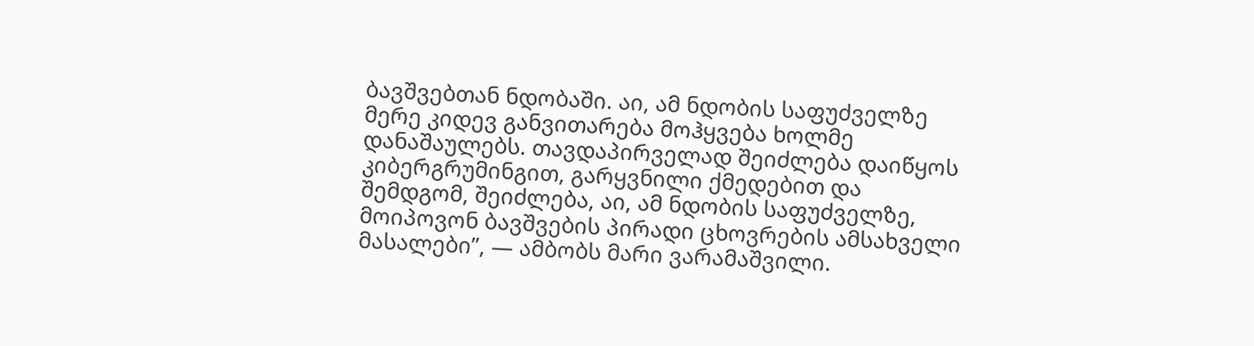ბავშვებთან ნდობაში. აი, ამ ნდობის საფუძველზე მერე კიდევ განვითარება მოჰყვება ხოლმე დანაშაულებს. თავდაპირველად შეიძლება დაიწყოს კიბერგრუმინგით, გარყვნილი ქმედებით და შემდგომ, შეიძლება, აი, ამ ნდობის საფუძველზე, მოიპოვონ ბავშვების პირადი ცხოვრების ამსახველი მასალები”, — ამბობს მარი ვარამაშვილი.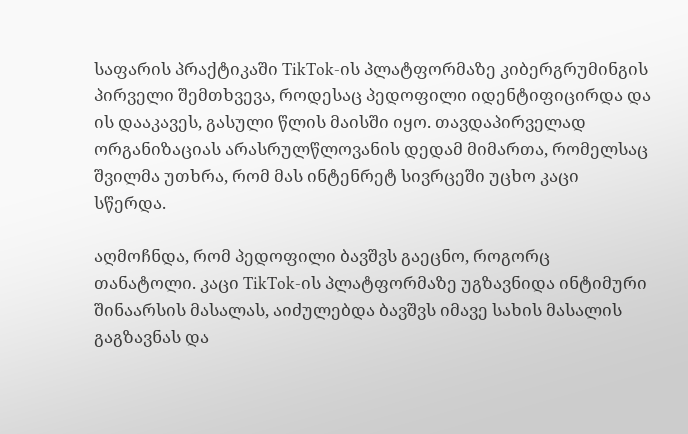საფარის პრაქტიკაში TikTok-ის პლატფორმაზე კიბერგრუმინგის პირველი შემთხვევა, როდესაც პედოფილი იდენტიფიცირდა და ის დააკავეს, გასული წლის მაისში იყო. თავდაპირველად ორგანიზაციას არასრულწლოვანის დედამ მიმართა, რომელსაც  შვილმა უთხრა, რომ მას ინტენრეტ სივრცეში უცხო კაცი სწერდა.

აღმოჩნდა, რომ პედოფილი ბავშვს გაეცნო, როგორც თანატოლი. კაცი TikTok-ის პლატფორმაზე უგზავნიდა ინტიმური შინაარსის მასალას, აიძულებდა ბავშვს იმავე სახის მასალის გაგზავნას და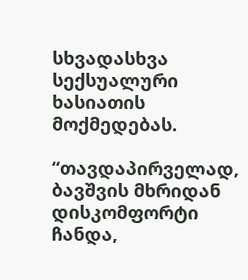სხვადასხვა სექსუალური ხასიათის მოქმედებას.

“თავდაპირველად, ბავშვის მხრიდან დისკომფორტი ჩანდა,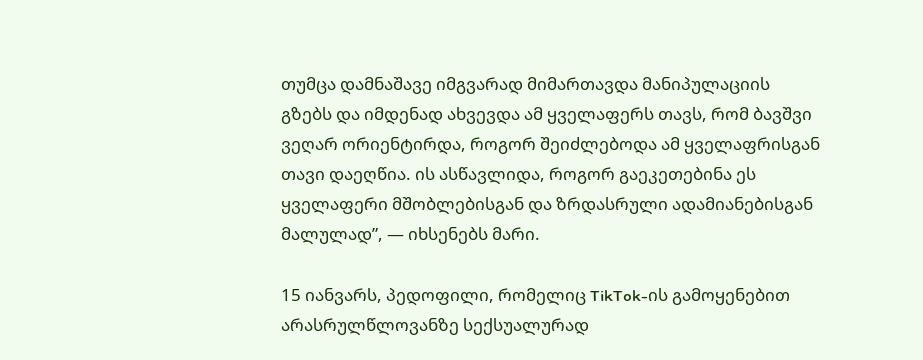თუმცა დამნაშავე იმგვარად მიმართავდა მანიპულაციის გზებს და იმდენად ახვევდა ამ ყველაფერს თავს, რომ ბავშვი ვეღარ ორიენტირდა, როგორ შეიძლებოდა ამ ყველაფრისგან თავი დაეღწია. ის ასწავლიდა, როგორ გაეკეთებინა ეს ყველაფერი მშობლებისგან და ზრდასრული ადამიანებისგან მალულად”, — იხსენებს მარი.

15 იანვარს, პედოფილი, რომელიც TikTok-ის გამოყენებით არასრულწლოვანზე სექსუალურად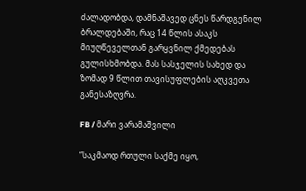ძალადობდა, დამნაშავედ ცნეს წარდგენილ ბრალდებაში, რაც 14 წლის ასაკს მიუღწეველთან გარყვნილ ქმედებას გულისხმობდა. მას სასჯელის სახედ და ზომად 9 წლით თავისუფლების აღკვეთა განესაზღვრა.

FB / მარი ვარამაშვილი

“საკმაოდ რთული საქმე იყო,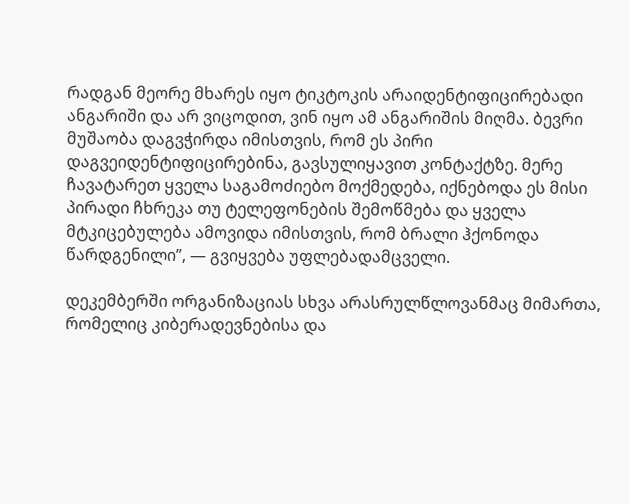რადგან მეორე მხარეს იყო ტიკტოკის არაიდენტიფიცირებადი ანგარიში და არ ვიცოდით, ვინ იყო ამ ანგარიშის მიღმა. ბევრი მუშაობა დაგვჭირდა იმისთვის, რომ ეს პირი დაგვეიდენტიფიცირებინა, გავსულიყავით კონტაქტზე. მერე ჩავატარეთ ყველა საგამოძიებო მოქმედება, იქნებოდა ეს მისი პირადი ჩხრეკა თუ ტელეფონების შემოწმება და ყველა მტკიცებულება ამოვიდა იმისთვის, რომ ბრალი ჰქონოდა წარდგენილი”, — გვიყვება უფლებადამცველი.

დეკემბერში ორგანიზაციას სხვა არასრულწლოვანმაც მიმართა, რომელიც კიბერადევნებისა და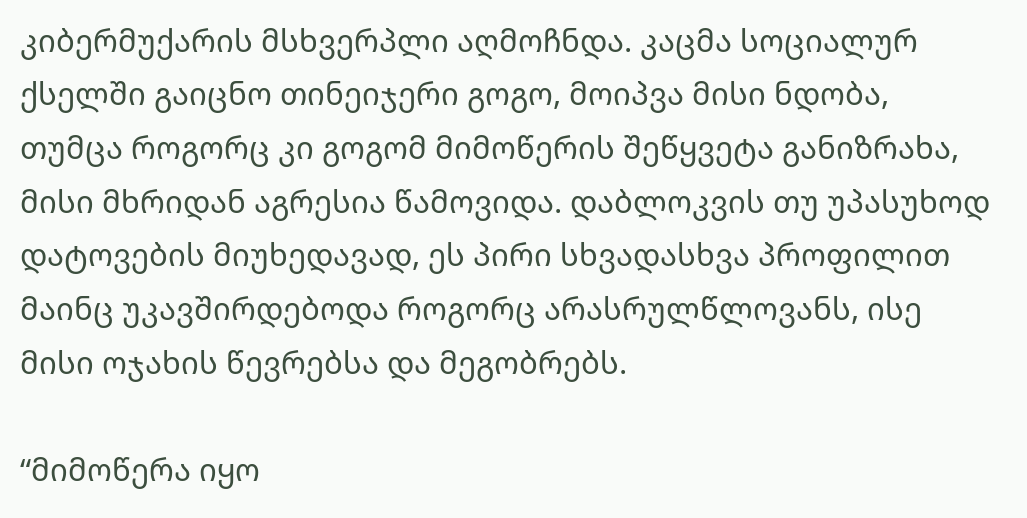კიბერმუქარის მსხვერპლი აღმოჩნდა. კაცმა სოციალურ ქსელში გაიცნო თინეიჯერი გოგო, მოიპვა მისი ნდობა, თუმცა როგორც კი გოგომ მიმოწერის შეწყვეტა განიზრახა, მისი მხრიდან აგრესია წამოვიდა. დაბლოკვის თუ უპასუხოდ დატოვების მიუხედავად, ეს პირი სხვადასხვა პროფილით მაინც უკავშირდებოდა როგორც არასრულწლოვანს, ისე მისი ოჯახის წევრებსა და მეგობრებს.

“მიმოწერა იყო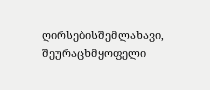ღირსებისშემლახავი, შეურაცხმყოფელი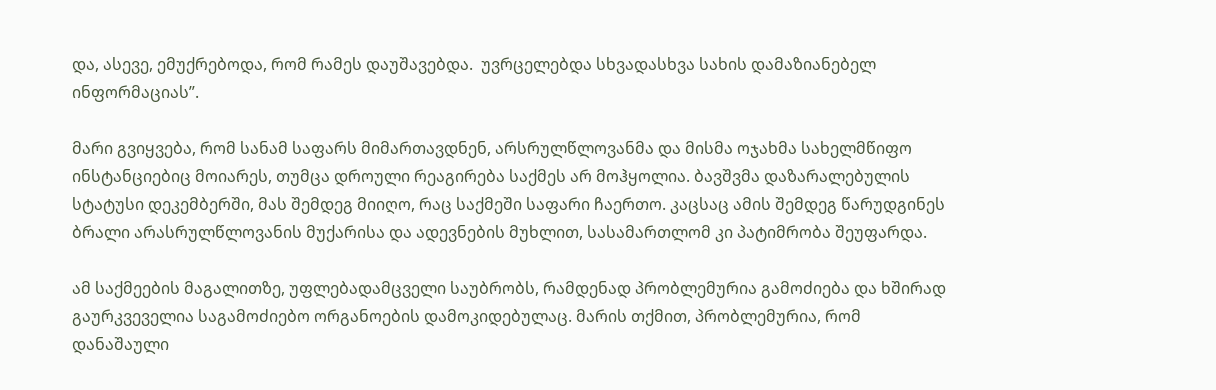და, ასევე, ემუქრებოდა, რომ რამეს დაუშავებდა.  უვრცელებდა სხვადასხვა სახის დამაზიანებელ ინფორმაციას”.

მარი გვიყვება, რომ სანამ საფარს მიმართავდნენ, არსრულწლოვანმა და მისმა ოჯახმა სახელმწიფო ინსტანციებიც მოიარეს, თუმცა დროული რეაგირება საქმეს არ მოჰყოლია. ბავშვმა დაზარალებულის სტატუსი დეკემბერში, მას შემდეგ მიიღო, რაც საქმეში საფარი ჩაერთო. კაცსაც ამის შემდეგ წარუდგინეს ბრალი არასრულწლოვანის მუქარისა და ადევნების მუხლით, სასამართლომ კი პატიმრობა შეუფარდა.

ამ საქმეების მაგალითზე, უფლებადამცველი საუბრობს, რამდენად პრობლემურია გამოძიება და ხშირად გაურკვეველია საგამოძიებო ორგანოების დამოკიდებულაც. მარის თქმით, პრობლემურია, რომ დანაშაული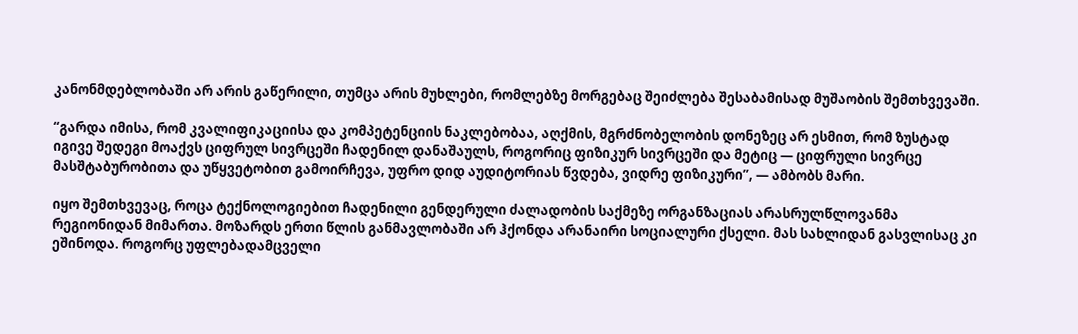კანონმდებლობაში არ არის გაწერილი, თუმცა არის მუხლები, რომლებზე მორგებაც შეიძლება შესაბამისად მუშაობის შემთხვევაში.

“გარდა იმისა, რომ კვალიფიკაციისა და კომპეტენციის ნაკლებობაა, აღქმის, მგრძნობელობის დონეზეც არ ესმით, რომ ზუსტად იგივე შედეგი მოაქვს ციფრულ სივრცეში ჩადენილ დანაშაულს, როგორიც ფიზიკურ სივრცეში და მეტიც — ციფრული სივრცე მასშტაბურობითა და უწყვეტობით გამოირჩევა, უფრო დიდ აუდიტორიას წვდება, ვიდრე ფიზიკური”, — ამბობს მარი.

იყო შემთხვევაც, როცა ტექნოლოგიებით ჩადენილი გენდერული ძალადობის საქმეზე ორგანზაციას არასრულწლოვანმა რეგიონიდან მიმართა. მოზარდს ერთი წლის განმავლობაში არ ჰქონდა არანაირი სოციალური ქსელი. მას სახლიდან გასვლისაც კი ეშინოდა. როგორც უფლებადამცველი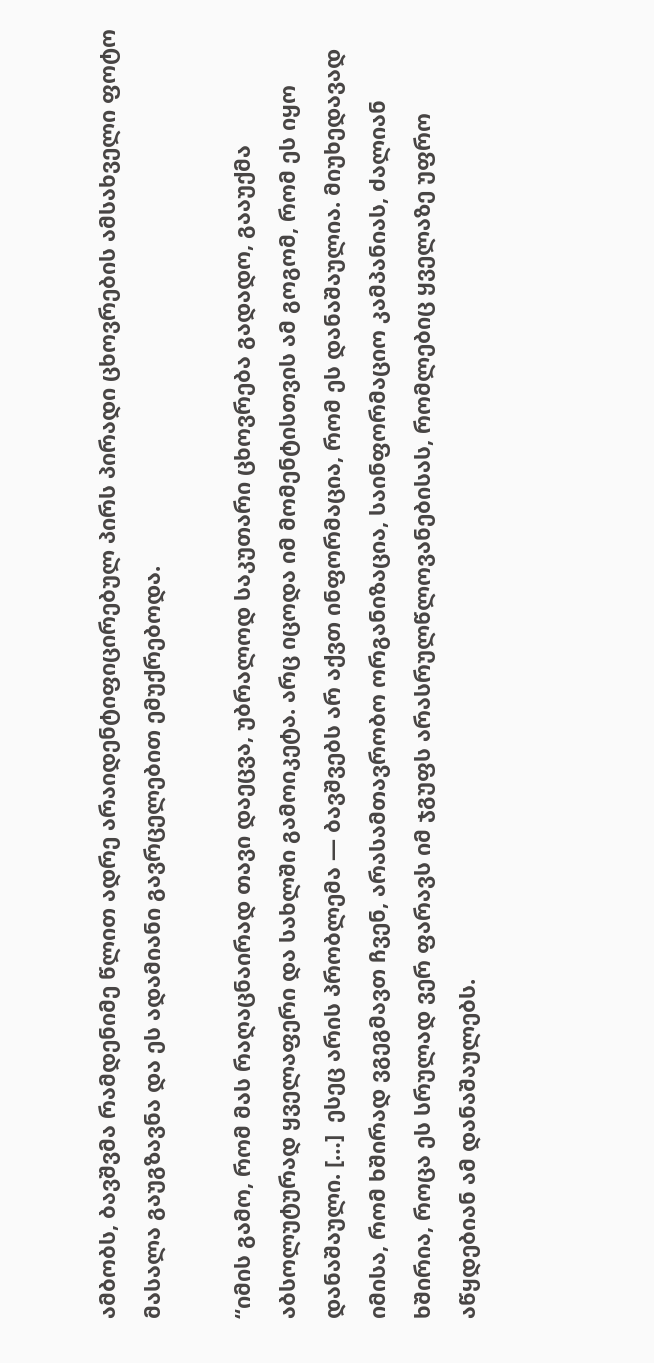ამბობს, ბავშვმა რამდენიმე წლით ადრე არაიდენტიფიცირებულ პირს პირადი ცხოვრების ამსახველი ფოტო მასალა გაუგზავნა და ეს ადამიანი გავრცელებით ემუქრებოდა.

“იმის გამო, რომ მას რაღაცნაირად თავი დაეცვა, უბრალოდ საკუთარი ცხოვრება გადადო, გააუქმა აბსოლუტურად ყველაფერი და სახლში გამოიკეტა. არც იცოდა იმ მომენტისთვის ამ გოგომ, რომ ეს იყო დანაშაული. […]  ესეც არის პრობლემა — ბავშვებს არ აქვთ ინფორმაცია, რომ ეს დანაშაულია. მიუხედავად იმისა, რომ ხშირად ვგეგმავთ ჩვენ, არასამთავრობო ორგანიზაცია, საინფორმაციო კამპანიას, ძალიან ხშირია, როცა ეს სრულად ვერ ფარავს იმ ჯგუფს არასრულწლოვანებისას, რომლებიც ყველაზე უფრო აწყდებიან ამ დანაშაულებს.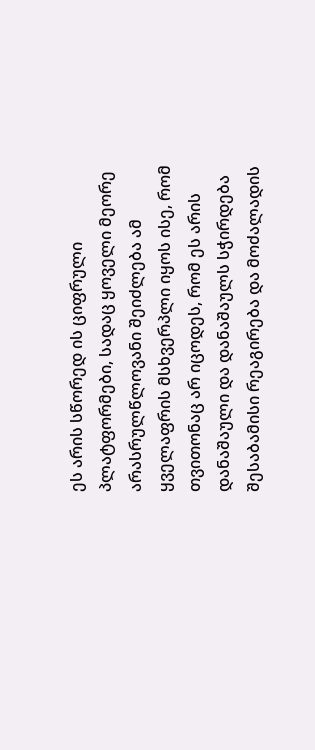ეს არის სწორედ ის ციფრული პლატფორმები, სადაც ყოველი მეორე არასრულწლოვანი შეიძლება ამ ყველაფრის მსხვერპლი იყოს ისე, რომ თვითონაც არ იცოდეს, რომ ეს არის დანაშაული და დანაშაულს სჭირდება შესაბამისი რეაგირება და მოძალადის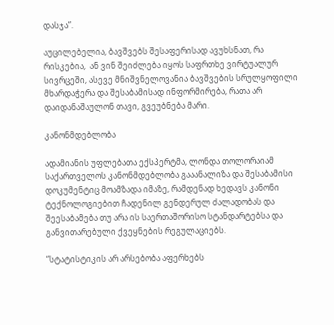დასჯა”.

აუცილებელია, ბავშვებს შესაფერისად ავუხსნათ, რა რისკებია,  ან ვინ შეიძლება იყოს საფრთხე ვირტუალურ სივრცეში, ასევე მნიშვნელოვანია ბავშვების სრულყოფილი მხარდაჭერა და შესაბამისად ინფორმირება, რათა არ დაიდანაშაულონ თავი, გვეუბნება მარი.

კანონმდებლობა

ადამიანის უფლებათა ექსპერტმა, ლონდა თოლორაიამ საქართველოს კანონმდებლობა გააანალიზა და შესაბამისი დოკუმენტიც მოამზადა იმაზე, რამდენად ხედავს კანონი ტექნოლოგიებით ჩადენილ გენდერულ ძალადობას და შეესაბამება თუ არა ის საერთაშორისო სტანდარტებსა და განვითარებული ქვეყნების რეგულაციებს.

“სტატისტიკის არ არსებობა აფერხებს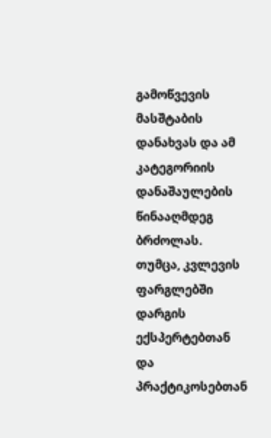გამოწვევის მასშტაბის დანახვას და ამ კატეგორიის დანაშაულების წინააღმდეგ ბრძოლას. თუმცა, კვლევის ფარგლებში დარგის ექსპერტებთან და პრაქტიკოსებთან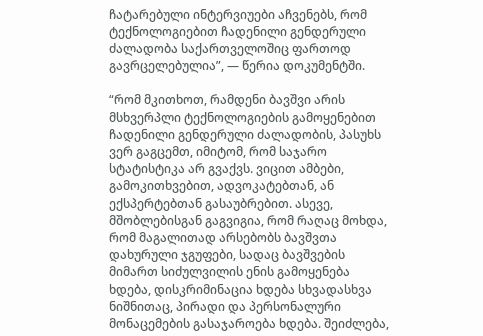ჩატარებული ინტერვიუები აჩვენებს, რომ ტექნოლოგიებით ჩადენილი გენდერული ძალადობა საქართველოშიც ფართოდ გავრცელებულია”, — წერია დოკუმენტში.

“რომ მკითხოთ, რამდენი ბავშვი არის მსხვერპლი ტექნოლოგიების გამოყენებით ჩადენილი გენდერული ძალადობის, პასუხს ვერ გაგცემთ, იმიტომ, რომ საჯარო სტატისტიკა არ გვაქვს. ვიცით ამბები, გამოკითხვებით, ადვოკატებთან, ან ექსპერტებთან გასაუბრებით. ასევე, მშობლებისგან გაგვიგია, რომ რაღაც მოხდა, რომ მაგალითად არსებობს ბავშვთა დახურული ჯგუფები, სადაც ბავშვების მიმართ სიძულვილის ენის გამოყენება ხდება, დისკრიმინაცია ხდება სხვადასხვა ნიშნითაც, პირადი და პერსონალური მონაცემების გასაჯაროება ხდება. შეიძლება,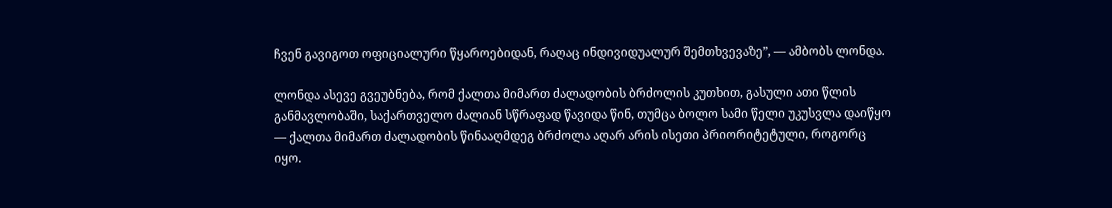ჩვენ გავიგოთ ოფიციალური წყაროებიდან, რაღაც ინდივიდუალურ შემთხვევაზე”, — ამბობს ლონდა.

ლონდა ასევე გვეუბნება, რომ ქალთა მიმართ ძალადობის ბრძოლის კუთხით, გასული ათი წლის განმავლობაში, საქართველო ძალიან სწრაფად წავიდა წინ, თუმცა ბოლო სამი წელი უკუსვლა დაიწყო — ქალთა მიმართ ძალადობის წინააღმდეგ ბრძოლა აღარ არის ისეთი პრიორიტეტული, როგორც იყო.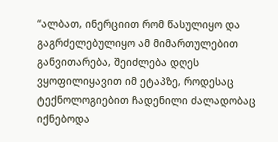“ალბათ, ინერციით რომ წასულიყო და გაგრძელებულიყო ამ მიმართულებით განვითარება, შეიძლება დღეს ვყოფილიყავით იმ ეტაპზე, როდესაც ტექნოლოგიებით ჩადენილი ძალადობაც იქნებოდა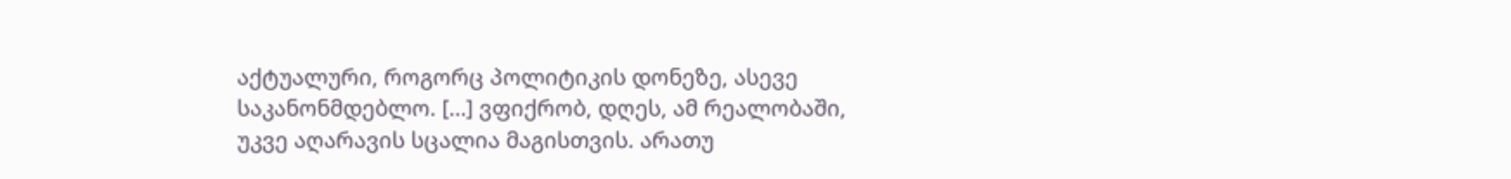აქტუალური, როგორც პოლიტიკის დონეზე, ასევე საკანონმდებლო. […] ვფიქრობ, დღეს, ამ რეალობაში, უკვე აღარავის სცალია მაგისთვის. არათუ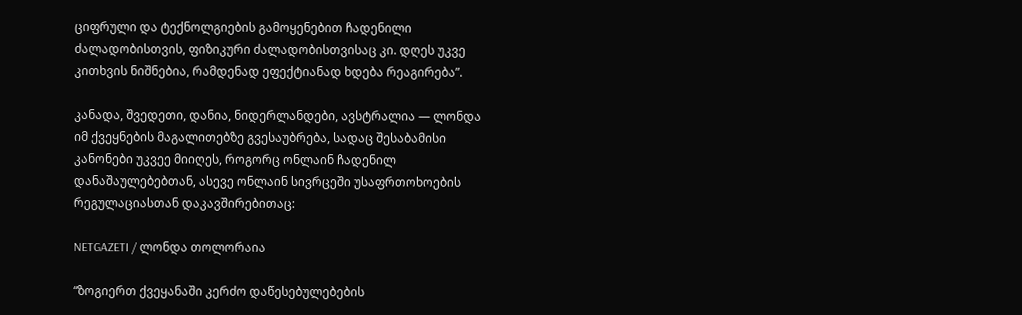ციფრული და ტექნოლგიების გამოყენებით ჩადენილი ძალადობისთვის, ფიზიკური ძალადობისთვისაც კი. დღეს უკვე კითხვის ნიშნებია, რამდენად ეფექტიანად ხდება რეაგირება”.

კანადა, შვედეთი, დანია, ნიდერლანდები, ავსტრალია — ლონდა იმ ქვეყნების მაგალითებზე გვესაუბრება, სადაც შესაბამისი კანონები უკვეე მიიღეს, როგორც ონლაინ ჩადენილ დანაშაულებებთან, ასევე ონლაინ სივრცეში უსაფრთოხოების რეგულაციასთან დაკავშირებითაც:

NETGAZETI / ლონდა თოლორაია

“ზოგიერთ ქვეყანაში კერძო დაწესებულებების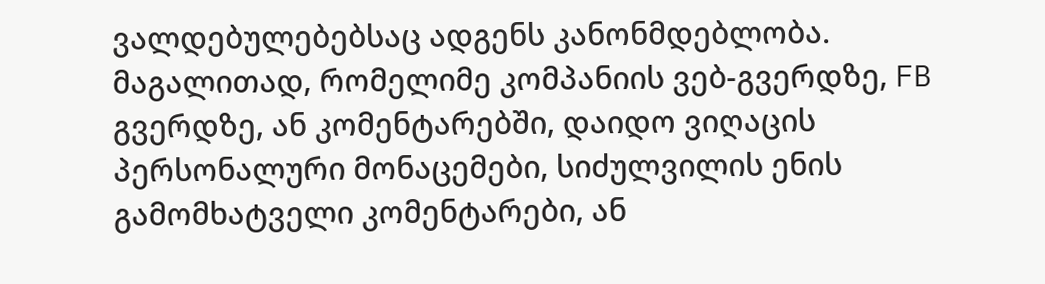ვალდებულებებსაც ადგენს კანონმდებლობა. მაგალითად, რომელიმე კომპანიის ვებ-გვერდზე, FB გვერდზე, ან კომენტარებში, დაიდო ვიღაცის პერსონალური მონაცემები, სიძულვილის ენის გამომხატველი კომენტარები, ან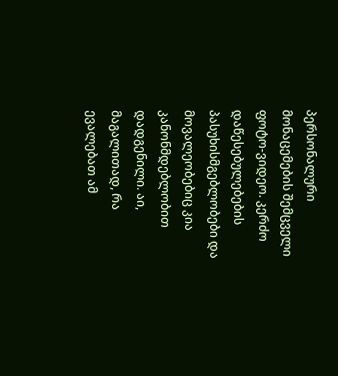პერსონალური მონაცემების შემცველი ფოტო-ვიდეო. კერძო დაწესებულებების პასუხისმგებლობები და მოვალეობებიც კია კანონმდებლობით დადგენილი. აი, მაგალითად, რა ევალებათ ამ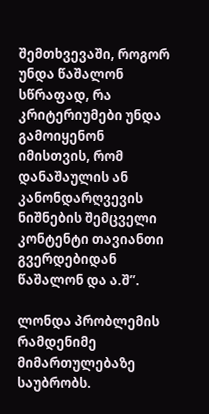შემთხვევაში, როგორ უნდა წაშალონ სწრაფად, რა კრიტერიუმები უნდა გამოიყენონ იმისთვის, რომ დანაშაულის ან კანონდარღვევის ნიშნების შემცველი კონტენტი თავიანთი გვერდებიდან წაშალონ და ა.შ”.

ლონდა პრობლემის რამდენიმე მიმართულებაზე საუბრობს.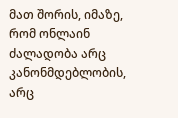მათ შორის, იმაზე, რომ ონლაინ ძალადობა არც კანონმდებლობის, არც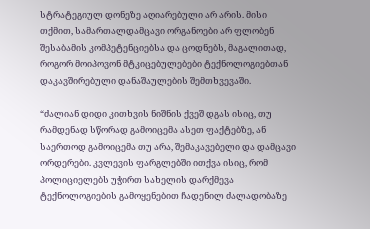სტრატეგიულ დონეზე აღიარებული არ არის. მისი თქმით, სამართალდამცავი ორგანოები არ ფლობენ შესაბამის კომპეტენციებსა და ცოდნებს, მაგალითად, როგორ მოიპოვონ მტკიცებულებები ტექნოლოგიებთან დაკავშირებული დანაშაულების შემთხვევაში.

“ძალიან დიდი კითხვის ნიშნის ქვეშ დგას ისიც, თუ რამდენად სწორად გამოიცემა ასეთ ფაქტებზე, ან საერთოდ გამოიცემა თუ არა, შემაკავებელი და დამცავი ორდერები. კვლევის ფარგლებში ითქვა ისიც, რომ პოლიციელებს უჭირთ სახელის დარქმევა ტექნოლოგიების გამოყენებით ჩადენილ ძალადობაზე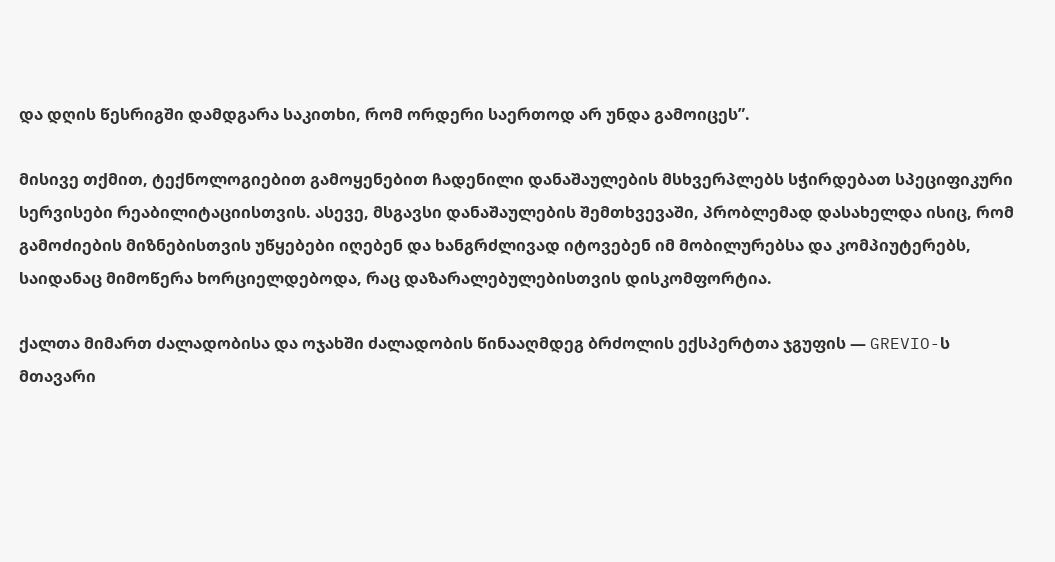და დღის წესრიგში დამდგარა საკითხი, რომ ორდერი საერთოდ არ უნდა გამოიცეს”.

მისივე თქმით, ტექნოლოგიებით გამოყენებით ჩადენილი დანაშაულების მსხვერპლებს სჭირდებათ სპეციფიკური სერვისები რეაბილიტაციისთვის. ასევე, მსგავსი დანაშაულების შემთხვევაში, პრობლემად დასახელდა ისიც, რომ  გამოძიების მიზნებისთვის უწყებები იღებენ და ხანგრძლივად იტოვებენ იმ მობილურებსა და კომპიუტერებს, საიდანაც მიმოწერა ხორციელდებოდა, რაც დაზარალებულებისთვის დისკომფორტია.

ქალთა მიმართ ძალადობისა და ოჯახში ძალადობის წინააღმდეგ ბრძოლის ექსპერტთა ჯგუფის — GREVIO-ს მთავარი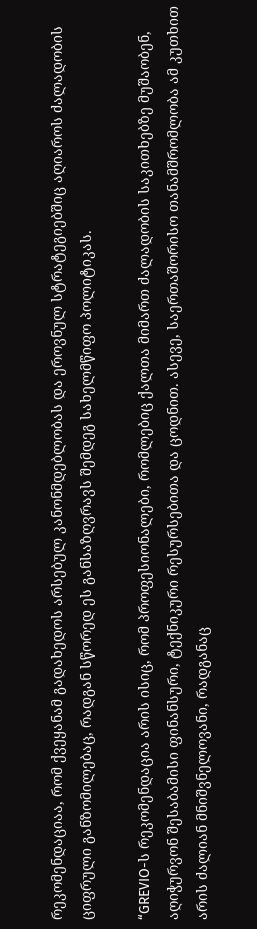რეკომენდაციაა, რომ ქვეყანამ გადახედოს არსებულ კანონმდებლობას და ეროვნულ სტრატეგიებშიც აღიაროს ძალადობის ციფრული განზომილებაც, რადგან სწორედ ეს განსაზღვრავს შემდეგ სახელმწიფო პოლიტიკას.

“GREVIO-ს რეკომენდაცია არის ისიც, რომ პროფესიონალები, რომლებიც ქალთა მიმართ ძალადობის საკითხებზე მუშაობენ, აღიჭურვონ შესაბამისი ფინანსური, ტექნიკური რესურსებითა და ცოდნით. ასევე, საერთაშორისო თანამშრომლობა ამ კუთხით არის ძალიან მნიშვნელოვანი, რადგანაც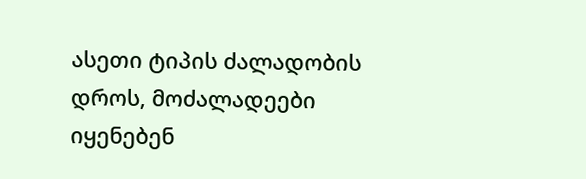ასეთი ტიპის ძალადობის დროს, მოძალადეები იყენებენ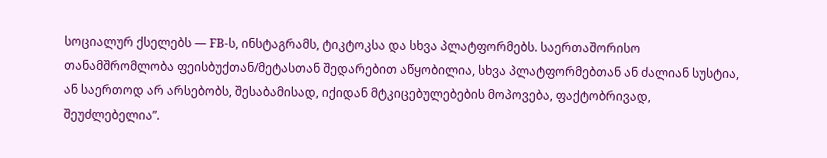სოციალურ ქსელებს — FB-ს, ინსტაგრამს, ტიკტოკსა და სხვა პლატფორმებს. საერთაშორისო თანამშრომლობა ფეისბუქთან/მეტასთან შედარებით აწყობილია, სხვა პლატფორმებთან ან ძალიან სუსტია, ან საერთოდ არ არსებობს, შესაბამისად, იქიდან მტკიცებულებების მოპოვება, ფაქტობრივად, შეუძლებელია”.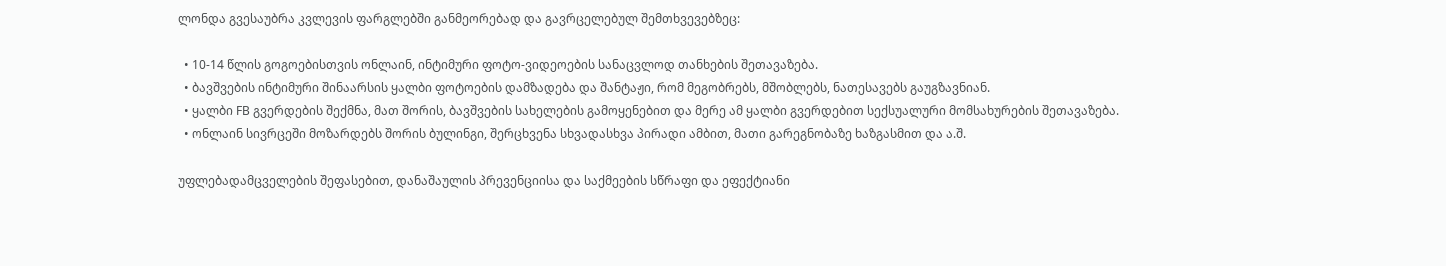ლონდა გვესაუბრა კვლევის ფარგლებში განმეორებად და გავრცელებულ შემთხვევებზეც:

  • 10-14 წლის გოგოებისთვის ონლაინ, ინტიმური ფოტო-ვიდეოების სანაცვლოდ თანხების შეთავაზება.
  • ბავშვების ინტიმური შინაარსის ყალბი ფოტოების დამზადება და შანტაჟი, რომ მეგობრებს, მშობლებს, ნათესავებს გაუგზავნიან.
  • ყალბი FB გვერდების შექმნა, მათ შორის, ბავშვების სახელების გამოყენებით და მერე ამ ყალბი გვერდებით სექსუალური მომსახურების შეთავაზება.
  • ონლაინ სივრცეში მოზარდებს შორის ბულინგი, შერცხვენა სხვადასხვა პირადი ამბით, მათი გარეგნობაზე ხაზგასმით და ა.შ.

უფლებადამცველების შეფასებით, დანაშაულის პრევენციისა და საქმეების სწრაფი და ეფექტიანი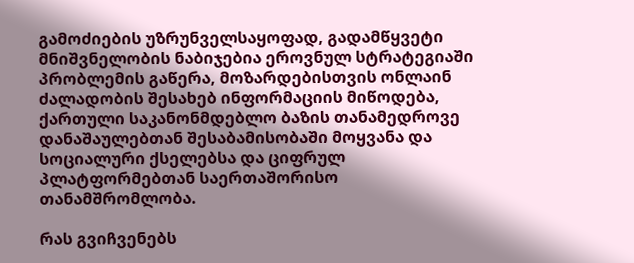გამოძიების უზრუნველსაყოფად, გადამწყვეტი მნიშვნელობის ნაბიჯებია ეროვნულ სტრატეგიაში პრობლემის გაწერა, მოზარდებისთვის ონლაინ ძალადობის შესახებ ინფორმაციის მიწოდება, ქართული საკანონმდებლო ბაზის თანამედროვე დანაშაულებთან შესაბამისობაში მოყვანა და სოციალური ქსელებსა და ციფრულ პლატფორმებთან საერთაშორისო თანამშრომლობა.

რას გვიჩვენებს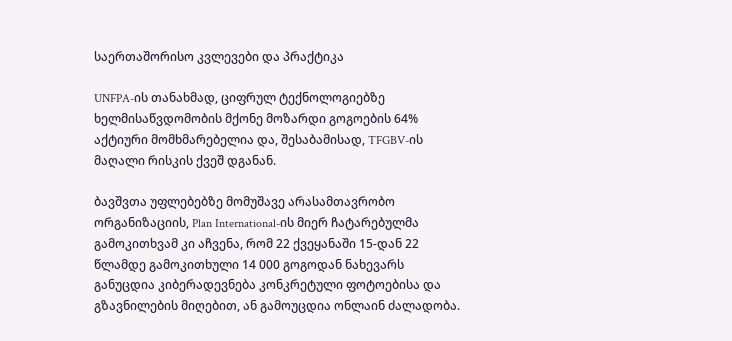საერთაშორისო კვლევები და პრაქტიკა

UNFPA-ის თანახმად, ციფრულ ტექნოლოგიებზე ხელმისაწვდომობის მქონე მოზარდი გოგოების 64% აქტიური მომხმარებელია და, შესაბამისად, TFGBV-ის მაღალი რისკის ქვეშ დგანან.

ბავშვთა უფლებებზე მომუშავე არასამთავრობო ორგანიზაციის, Plan International-ის მიერ ჩატარებულმა გამოკითხვამ კი აჩვენა, რომ 22 ქვეყანაში 15-დან 22 წლამდე გამოკითხული 14 000 გოგოდან ნახევარს განუცდია კიბერადევნება კონკრეტული ფოტოებისა და გზავნილების მიღებით, ან გამოუცდია ონლაინ ძალადობა.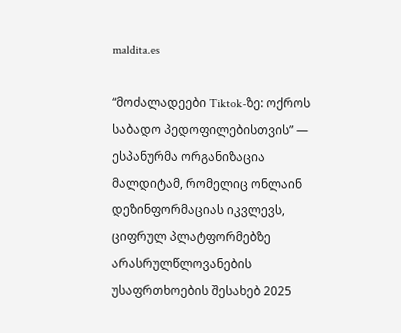maldita.es

“მოძალადეები Tiktok-ზე: ოქროს საბადო პედოფილებისთვის” — ესპანურმა ორგანიზაცია მალდიტამ, რომელიც ონლაინ დეზინფორმაციას იკვლევს, ციფრულ პლატფორმებზე არასრულწლოვანების უსაფრთხოების შესახებ 2025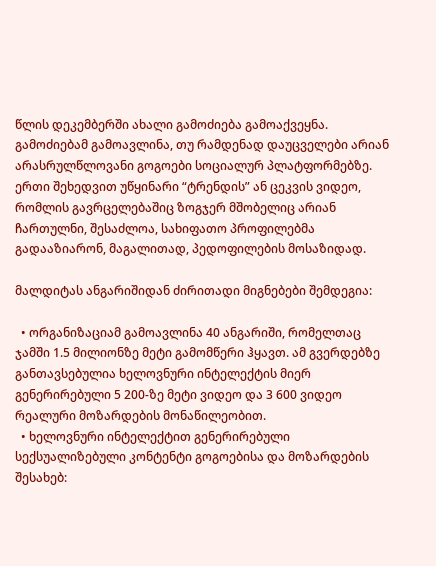წლის დეკემბერში ახალი გამოძიება გამოაქვეყნა. გამოძიებამ გამოავლინა, თუ რამდენად დაუცველები არიან არასრულწლოვანი გოგოები სოციალურ პლატფორმებზე. ერთი შეხედვით უწყინარი “ტრენდის” ან ცეკვის ვიდეო, რომლის გავრცელებაშიც ზოგჯერ მშობელიც არიან ჩართულნი, შესაძლოა, სახიფათო პროფილებმა გადააზიარონ, მაგალითად, პედოფილების მოსაზიდად.

მალდიტას ანგარიშიდან ძირითადი მიგნებები შემდეგია:

  • ორგანიზაციამ გამოავლინა 40 ანგარიში, რომელთაც ჯამში 1.5 მილიონზე მეტი გამომწერი ჰყავთ. ამ გვერდებზე განთავსებულია ხელოვნური ინტელექტის მიერ გენერირებული 5 200-ზე მეტი ვიდეო და 3 600 ვიდეო რეალური მოზარდების მონაწილეობით.
  • ხელოვნური ინტელექტით გენერირებული სექსუალიზებული კონტენტი გოგოებისა და მოზარდების შესახებ: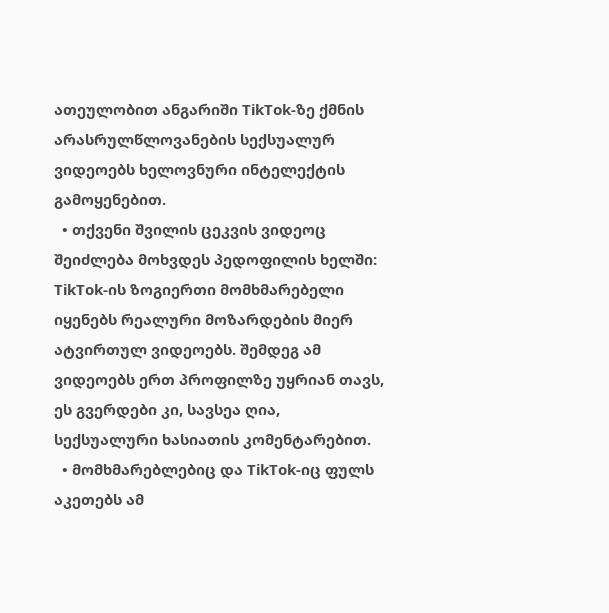ათეულობით ანგარიში TikTok-ზე ქმნის არასრულწლოვანების სექსუალურ ვიდეოებს ხელოვნური ინტელექტის გამოყენებით.
  • თქვენი შვილის ცეკვის ვიდეოც შეიძლება მოხვდეს პედოფილის ხელში: TikTok-ის ზოგიერთი მომხმარებელი იყენებს რეალური მოზარდების მიერ ატვირთულ ვიდეოებს. შემდეგ ამ ვიდეოებს ერთ პროფილზე უყრიან თავს, ეს გვერდები კი, სავსეა ღია, სექსუალური ხასიათის კომენტარებით.
  • მომხმარებლებიც და TikTok-იც ფულს აკეთებს ამ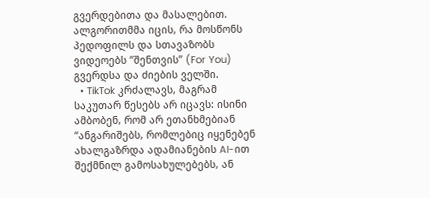გვერდებითა და მასალებით. ალგორითმმა იცის, რა მოსწონს პედოფილს და სთავაზობს ვიდეოებს “შენთვის” (For You) გვერდსა და ძიების ველში.
  • TikTok კრძალავს, მაგრამ საკუთარ წესებს არ იცავს: ისინი ამბობენ, რომ არ ეთანხმებიან “ანგარიშებს, რომლებიც იყენებენ ახალგაზრდა ადამიანების AI-ით შექმნილ გამოსახულებებს, ან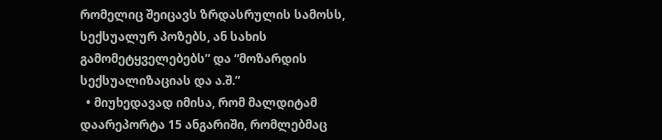რომელიც შეიცავს ზრდასრულის სამოსს, სექსუალურ პოზებს, ან სახის გამომეტყველებებს” და “მოზარდის სექსუალიზაციას და ა.შ.”
  • მიუხედავად იმისა, რომ მალდიტამ დაარეპორტა 15 ანგარიში, რომლებმაც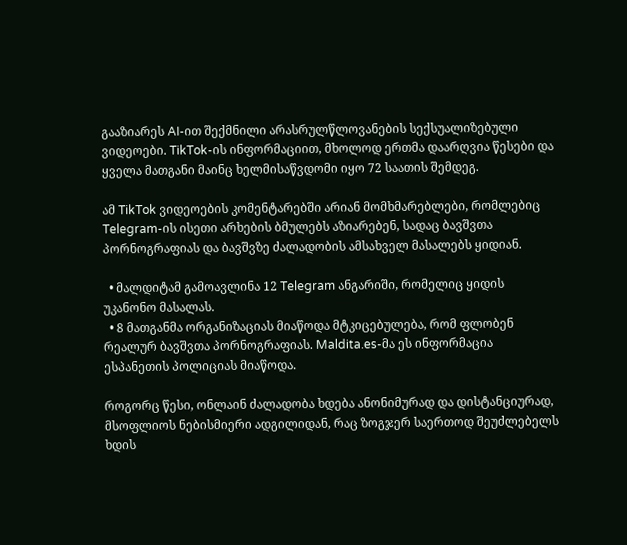გააზიარეს AI-ით შექმნილი არასრულწლოვანების სექსუალიზებული  ვიდეოები. TikTok-ის ინფორმაციით, მხოლოდ ერთმა დაარღვია წესები და ყველა მათგანი მაინც ხელმისაწვდომი იყო 72 საათის შემდეგ.

ამ TikTok ვიდეოების კომენტარებში არიან მომხმარებლები, რომლებიც Telegram-ის ისეთი არხების ბმულებს აზიარებენ, სადაც ბავშვთა პორნოგრაფიას და ბავშვზე ძალადობის ამსახველ მასალებს ყიდიან.

  • მალდიტამ გამოავლინა 12 Telegram ანგარიში, რომელიც ყიდის უკანონო მასალას.
  • 8 მათგანმა ორგანიზაციას მიაწოდა მტკიცებულება, რომ ფლობენ რეალურ ბავშვთა პორნოგრაფიას. Maldita.es-მა ეს ინფორმაცია ესპანეთის პოლიციას მიაწოდა.

როგორც წესი, ონლაინ ძალადობა ხდება ანონიმურად და დისტანციურად, მსოფლიოს ნებისმიერი ადგილიდან, რაც ზოგჯერ საერთოდ შეუძლებელს ხდის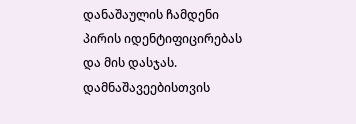დანაშაულის ჩამდენი პირის იდენტიფიცირებას და მის დასჯას. დამნაშავეებისთვის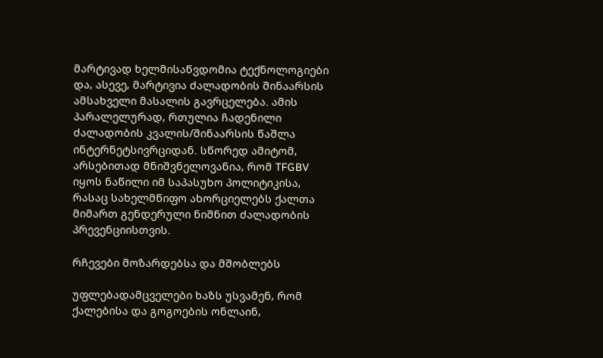მარტივად ხელმისაწვდომია ტექნოლოგიები და, ასევე, მარტივია ძალადობის შინაარსის ამსახველი მასალის გავრცელება. ამის პარალელურად, რთულია ჩადენილი ძალადობის კვალის/შინაარსის წაშლა ინტერნეტსივრციდან. სწორედ ამიტომ, არსებითად მნიშვნელოვანია, რომ TFGBV იყოს ნაწილი იმ საპასუხო პოლიტიკისა, რასაც სახელმწიფო ახორციელებს ქალთა მიმართ გენდერული ნიშნით ძალადობის პრევენციისთვის.

რჩევები მოზარდებსა და მშობლებს

უფლებადამცველები ხაზს უსვამენ, რომ ქალებისა და გოგოების ონლაინ,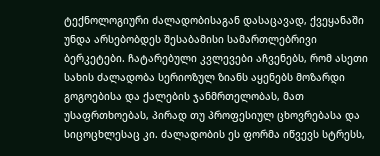ტექნოლოგიური ძალადობისაგან დასაცავად, ქვეყანაში უნდა არსებობდეს შესაბამისი სამართლებრივი ბერკეტები. ჩატარებული კვლევები აჩვენებს, რომ ასეთი სახის ძალადობა სერიოზულ ზიანს აყენებს მოზარდი გოგოებისა და ქალების ჯანმრთელობას, მათ უსაფრთხოებას, პირად თუ პროფესიულ ცხოვრებასა და სიცოცხლესაც კი. ძალადობის ეს ფორმა იწვევს სტრესს,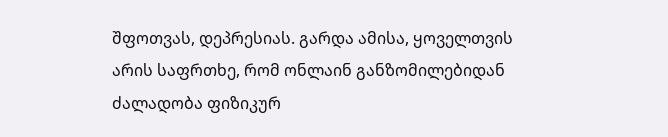შფოთვას, დეპრესიას. გარდა ამისა, ყოველთვის არის საფრთხე, რომ ონლაინ განზომილებიდან ძალადობა ფიზიკურ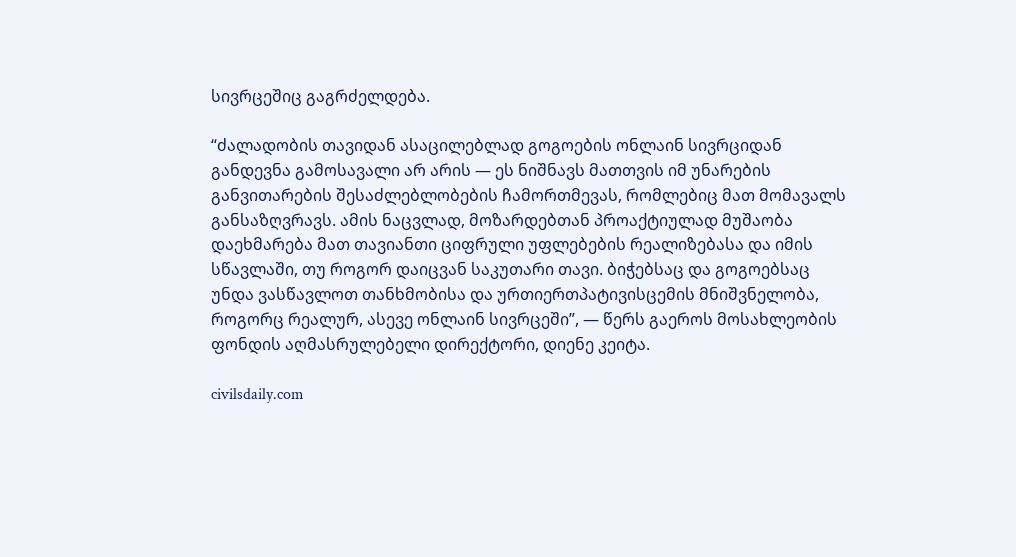სივრცეშიც გაგრძელდება.

“ძალადობის თავიდან ასაცილებლად გოგოების ონლაინ სივრციდან განდევნა გამოსავალი არ არის — ეს ნიშნავს მათთვის იმ უნარების განვითარების შესაძლებლობების ჩამორთმევას, რომლებიც მათ მომავალს განსაზღვრავს. ამის ნაცვლად, მოზარდებთან პროაქტიულად მუშაობა დაეხმარება მათ თავიანთი ციფრული უფლებების რეალიზებასა და იმის სწავლაში, თუ როგორ დაიცვან საკუთარი თავი. ბიჭებსაც და გოგოებსაც უნდა ვასწავლოთ თანხმობისა და ურთიერთპატივისცემის მნიშვნელობა, როგორც რეალურ, ასევე ონლაინ სივრცეში”, — წერს გაეროს მოსახლეობის ფონდის აღმასრულებელი დირექტორი, დიენე კეიტა.

civilsdaily.com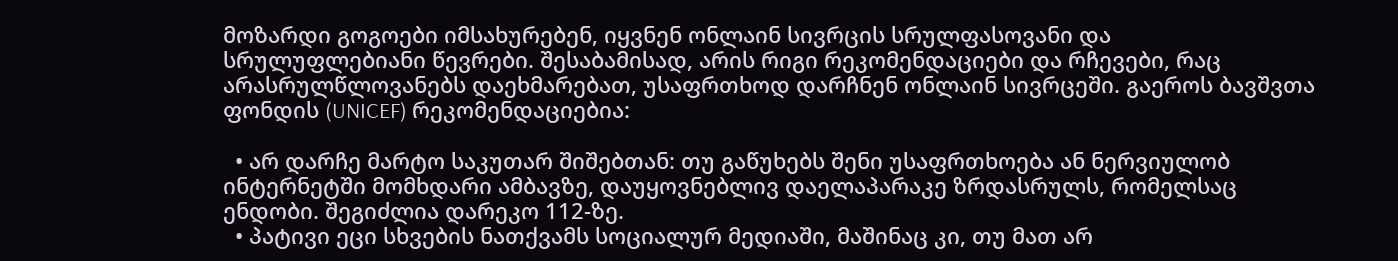მოზარდი გოგოები იმსახურებენ, იყვნენ ონლაინ სივრცის სრულფასოვანი და სრულუფლებიანი წევრები. შესაბამისად, არის რიგი რეკომენდაციები და რჩევები, რაც არასრულწლოვანებს დაეხმარებათ, უსაფრთხოდ დარჩნენ ონლაინ სივრცეში. გაეროს ბავშვთა ფონდის (UNICEF) რეკომენდაციებია:

  • არ დარჩე მარტო საკუთარ შიშებთან: თუ გაწუხებს შენი უსაფრთხოება ან ნერვიულობ ინტერნეტში მომხდარი ამბავზე, დაუყოვნებლივ დაელაპარაკე ზრდასრულს, რომელსაც ენდობი. შეგიძლია დარეკო 112-ზე.
  • პატივი ეცი სხვების ნათქვამს სოციალურ მედიაში, მაშინაც კი, თუ მათ არ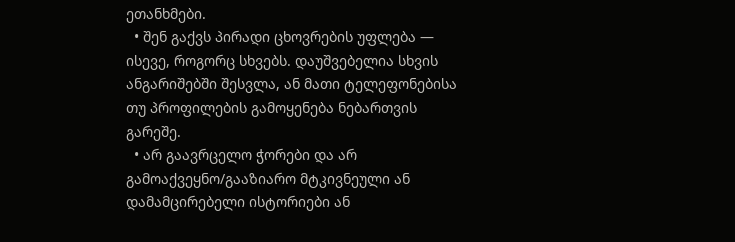ეთანხმები.
  • შენ გაქვს პირადი ცხოვრების უფლება — ისევე, როგორც სხვებს. დაუშვებელია სხვის ანგარიშებში შესვლა, ან მათი ტელეფონებისა თუ პროფილების გამოყენება ნებართვის გარეშე.
  • არ გაავრცელო ჭორები და არ გამოაქვეყნო/გააზიარო მტკივნეული ან დამამცირებელი ისტორიები ან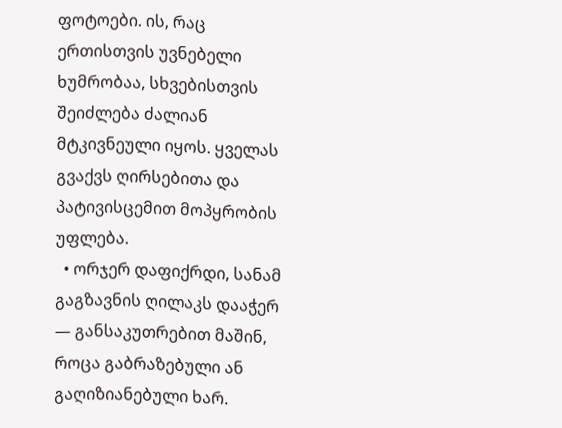ფოტოები. ის, რაც ერთისთვის უვნებელი ხუმრობაა, სხვებისთვის შეიძლება ძალიან მტკივნეული იყოს. ყველას გვაქვს ღირსებითა და პატივისცემით მოპყრობის უფლება.
  • ორჯერ დაფიქრდი, სანამ გაგზავნის ღილაკს დააჭერ — განსაკუთრებით მაშინ, როცა გაბრაზებული ან გაღიზიანებული ხარ.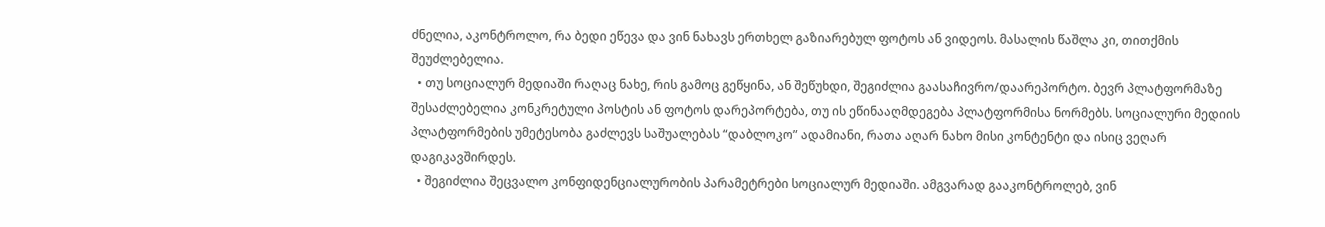ძნელია, აკონტროლო, რა ბედი ეწევა და ვინ ნახავს ერთხელ გაზიარებულ ფოტოს ან ვიდეოს. მასალის წაშლა კი, თითქმის შეუძლებელია.
  • თუ სოციალურ მედიაში რაღაც ნახე, რის გამოც გეწყინა, ან შეწუხდი, შეგიძლია გაასაჩივრო/დაარეპორტო. ბევრ პლატფორმაზე შესაძლებელია კონკრეტული პოსტის ან ფოტოს დარეპორტება, თუ ის ეწინააღმდეგება პლატფორმისა ნორმებს. სოციალური მედიის პლატფორმების უმეტესობა გაძლევს საშუალებას “დაბლოკო” ადამიანი, რათა აღარ ნახო მისი კონტენტი და ისიც ვეღარ დაგიკავშირდეს.
  • შეგიძლია შეცვალო კონფიდენციალურობის პარამეტრები სოციალურ მედიაში. ამგვარად გააკონტროლებ, ვინ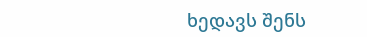ხედავს შენს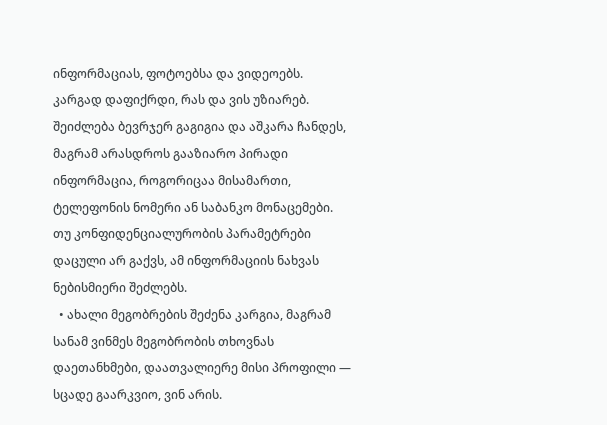ინფორმაციას, ფოტოებსა და ვიდეოებს. კარგად დაფიქრდი, რას და ვის უზიარებ. შეიძლება ბევრჯერ გაგიგია და აშკარა ჩანდეს, მაგრამ არასდროს გააზიარო პირადი ინფორმაცია, როგორიცაა მისამართი, ტელეფონის ნომერი ან საბანკო მონაცემები. თუ კონფიდენციალურობის პარამეტრები დაცული არ გაქვს, ამ ინფორმაციის ნახვას ნებისმიერი შეძლებს.
  • ახალი მეგობრების შეძენა კარგია, მაგრამ სანამ ვინმეს მეგობრობის თხოვნას დაეთანხმები, დაათვალიერე მისი პროფილი — სცადე გაარკვიო, ვინ არის.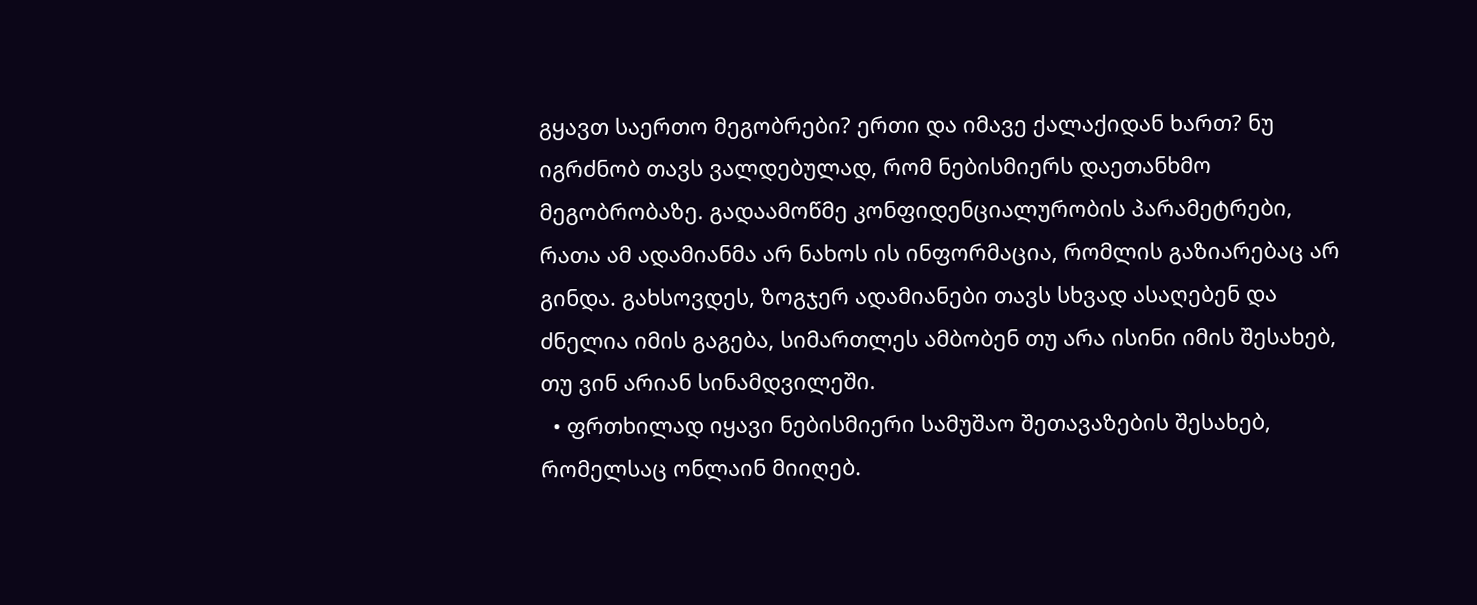გყავთ საერთო მეგობრები? ერთი და იმავე ქალაქიდან ხართ? ნუ იგრძნობ თავს ვალდებულად, რომ ნებისმიერს დაეთანხმო მეგობრობაზე. გადაამოწმე კონფიდენციალურობის პარამეტრები, რათა ამ ადამიანმა არ ნახოს ის ინფორმაცია, რომლის გაზიარებაც არ გინდა. გახსოვდეს, ზოგჯერ ადამიანები თავს სხვად ასაღებენ და ძნელია იმის გაგება, სიმართლეს ამბობენ თუ არა ისინი იმის შესახებ, თუ ვინ არიან სინამდვილეში.
  • ფრთხილად იყავი ნებისმიერი სამუშაო შეთავაზების შესახებ, რომელსაც ონლაინ მიიღებ.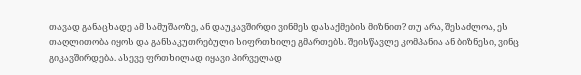თავად განაცხადე ამ სამუშაოზე, ან დაუკავშირდი ვინმეს დასაქმების მიზნით? თუ არა, შესაძლოა, ეს თაღლითობა იყოს და განსაკუთრებული სიფრთხილე გმართებს. შეისწავლე კომპანია ან ბიზნესი, ვინც გიკავშირდება. ასევე ფრთხილად იყავი პირველად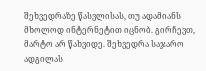შეხვედრაზე წასვლისას, თუ ადამიანს მხოლოდ ინტერნეტით იცნობ. გირჩევთ, მარტო არ წახვიდე. შეხვედრა საჯარო ადგილას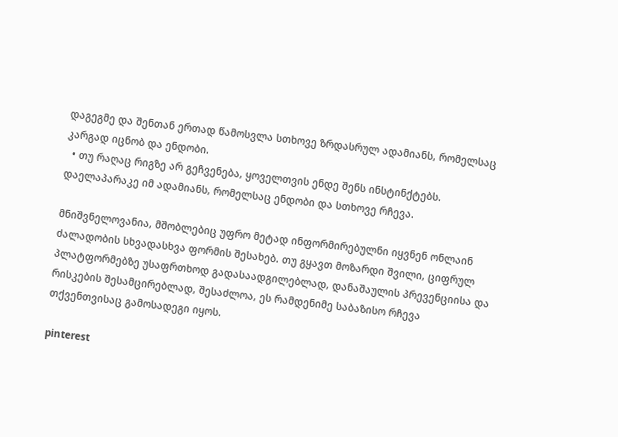დაგეგმე და შენთან ერთად წამოსვლა სთხოვე ზრდასრულ ადამიანს, რომელსაც კარგად იცნობ და ენდობი.
  • თუ რაღაც რიგზე არ გეჩვენება, ყოველთვის ენდე შენს ინსტინქტებს. დაელაპარაკე იმ ადამიანს, რომელსაც ენდობი და სთხოვე რჩევა.

მნიშვნელოვანია, მშობლებიც უფრო მეტად ინფორმირებულნი იყვნენ ონლაინ ძალადობის სხვადასხვა ფორმის შესახებ. თუ გყავთ მოზარდი შვილი, ციფრულ პლატფორმებზე უსაფრთხოდ გადასაადგილებლად, დანაშაულის პრევენციისა და  რისკების შესამცირებლად, შესაძლოა, ეს რამდენიმე საბაზისო რჩევა თქვენთვისაც გამოსადეგი იყოს.

pinterest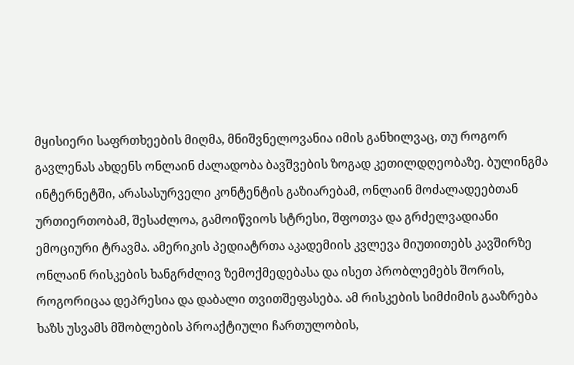მყისიერი საფრთხეების მიღმა, მნიშვნელოვანია იმის განხილვაც, თუ როგორ გავლენას ახდენს ონლაინ ძალადობა ბავშვების ზოგად კეთილდღეობაზე. ბულინგმა ინტერნეტში, არასასურველი კონტენტის გაზიარებამ, ონლაინ მოძალადეებთან ურთიერთობამ, შესაძლოა, გამოიწვიოს სტრესი, შფოთვა და გრძელვადიანი ემოციური ტრავმა. ამერიკის პედიატრთა აკადემიის კვლევა მიუთითებს კავშირზე ონლაინ რისკების ხანგრძლივ ზემოქმედებასა და ისეთ პრობლემებს შორის, როგორიცაა დეპრესია და დაბალი თვითშეფასება. ამ რისკების სიმძიმის გააზრება ხაზს უსვამს მშობლების პროაქტიული ჩართულობის,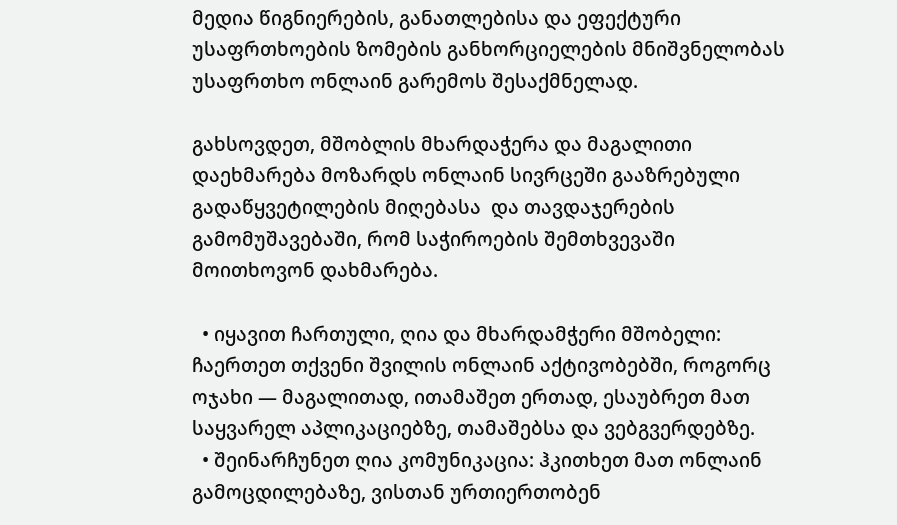მედია წიგნიერების, განათლებისა და ეფექტური უსაფრთხოების ზომების განხორციელების მნიშვნელობას უსაფრთხო ონლაინ გარემოს შესაქმნელად.

გახსოვდეთ, მშობლის მხარდაჭერა და მაგალითი დაეხმარება მოზარდს ონლაინ სივრცეში გააზრებული გადაწყვეტილების მიღებასა  და თავდაჯერების გამომუშავებაში, რომ საჭიროების შემთხვევაში მოითხოვონ დახმარება.

  • იყავით ჩართული, ღია და მხარდამჭერი მშობელი: ჩაერთეთ თქვენი შვილის ონლაინ აქტივობებში, როგორც ოჯახი — მაგალითად, ითამაშეთ ერთად, ესაუბრეთ მათ საყვარელ აპლიკაციებზე, თამაშებსა და ვებგვერდებზე.
  • შეინარჩუნეთ ღია კომუნიკაცია: ჰკითხეთ მათ ონლაინ გამოცდილებაზე, ვისთან ურთიერთობენ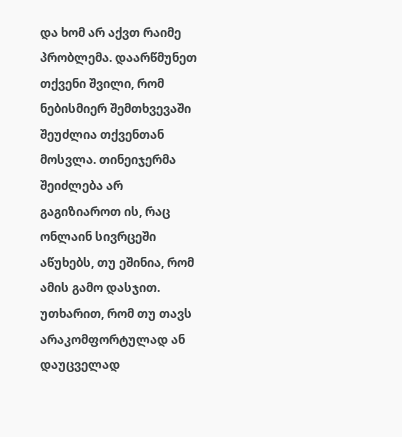და ხომ არ აქვთ რაიმე პრობლემა. დაარწმუნეთ თქვენი შვილი, რომ ნებისმიერ შემთხვევაში შეუძლია თქვენთან მოსვლა. თინეიჯერმა შეიძლება არ გაგიზიაროთ ის, რაც ონლაინ სივრცეში აწუხებს, თუ ეშინია, რომ ამის გამო დასჯით. უთხარით, რომ თუ თავს არაკომფორტულად ან დაუცველად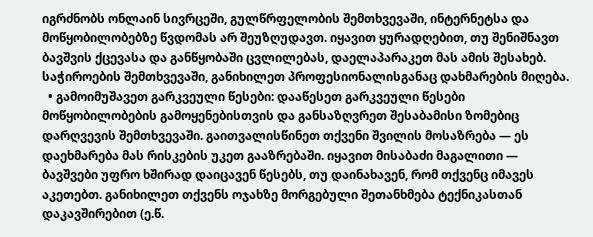იგრძნობს ონლაინ სივრცეში, გულწრფელობის შემთხვევაში, ინტერნეტსა და მოწყობილობებზე წვდომას არ შეუზღუდავთ. იყავით ყურადღებით, თუ შენიშნავთ ბავშვის ქცევასა და განწყობაში ცვლილებას, დაელაპარაკეთ მას ამის შესახებ. საჭიროების შემთხვევაში, განიხილეთ პროფესიონალისგანაც დახმარების მიღება.
  • გამოიმუშავეთ გარკვეული წესები: დააწესეთ გარკვეული წესები მოწყობილობების გამოყენებისთვის და განსაზღვრეთ შესაბამისი ზომებიც დარღვევის შემთხვევაში. გაითვალისწინეთ თქვენი შვილის მოსაზრება — ეს დაეხმარება მას რისკების უკეთ გააზრებაში. იყავით მისაბაძი მაგალითი — ბავშვები უფრო ხშირად დაიცავენ წესებს, თუ დაინახავენ, რომ თქვენც იმავეს აკეთებთ. განიხილეთ თქვენს ოჯახზე მორგებული შეთანხმება ტექნიკასთან დაკავშირებით (ე.წ.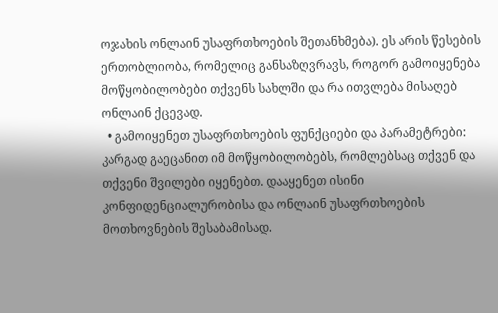ოჯახის ონლაინ უსაფრთხოების შეთანხმება). ეს არის წესების ერთობლიობა, რომელიც განსაზღვრავს, როგორ გამოიყენება მოწყობილობები თქვენს სახლში და რა ითვლება მისაღებ ონლაინ ქცევად.
  • გამოიყენეთ უსაფრთხოების ფუნქციები და პარამეტრები: კარგად გაეცანით იმ მოწყობილობებს, რომლებსაც თქვენ და თქვენი შვილები იყენებთ. დააყენეთ ისინი კონფიდენციალურობისა და ონლაინ უსაფრთხოების მოთხოვნების შესაბამისად.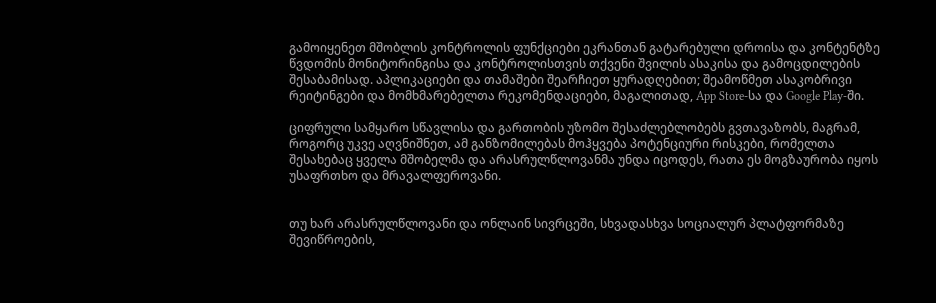გამოიყენეთ მშობლის კონტროლის ფუნქციები ეკრანთან გატარებული დროისა და კონტენტზე წვდომის მონიტორინგისა და კონტროლისთვის თქვენი შვილის ასაკისა და გამოცდილების შესაბამისად. აპლიკაციები და თამაშები შეარჩიეთ ყურადღებით; შეამოწმეთ ასაკობრივი რეიტინგები და მომხმარებელთა რეკომენდაციები, მაგალითად, App Store-სა და Google Play-ში.

ციფრული სამყარო სწავლისა და გართობის უზომო შესაძლებლობებს გვთავაზობს, მაგრამ, როგორც უკვე აღვნიშნეთ, ამ განზომილებას მოჰყვება პოტენციური რისკები, რომელთა შესახებაც ყველა მშობელმა და არასრულწლოვანმა უნდა იცოდეს, რათა ეს მოგზაურობა იყოს უსაფრთხო და მრავალფეროვანი.


თუ ხარ არასრულწლოვანი და ონლაინ სივრცეში, სხვადასხვა სოციალურ პლატფორმაზე შევიწროების,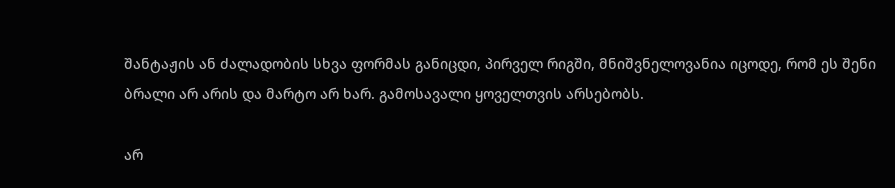შანტაჟის ან ძალადობის სხვა ფორმას განიცდი, პირველ რიგში, მნიშვნელოვანია იცოდე, რომ ეს შენი ბრალი არ არის და მარტო არ ხარ. გამოსავალი ყოველთვის არსებობს.

არ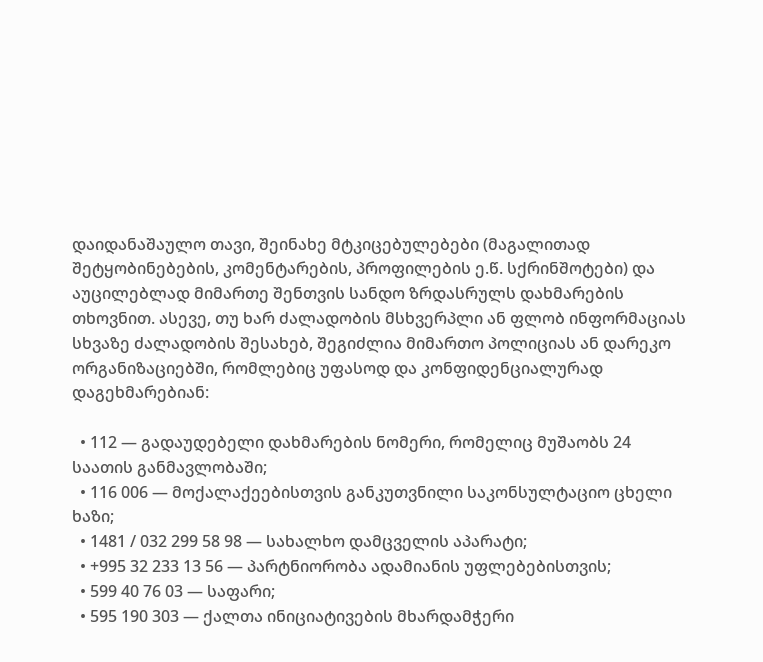დაიდანაშაულო თავი, შეინახე მტკიცებულებები (მაგალითად შეტყობინებების, კომენტარების, პროფილების ე.წ. სქრინშოტები) და აუცილებლად მიმართე შენთვის სანდო ზრდასრულს დახმარების თხოვნით. ასევე, თუ ხარ ძალადობის მსხვერპლი ან ფლობ ინფორმაციას სხვაზე ძალადობის შესახებ, შეგიძლია მიმართო პოლიციას ან დარეკო ორგანიზაციებში, რომლებიც უფასოდ და კონფიდენციალურად დაგეხმარებიან:

  • 112 — გადაუდებელი დახმარების ნომერი, რომელიც მუშაობს 24 საათის განმავლობაში;
  • 116 006 — მოქალაქეებისთვის განკუთვნილი საკონსულტაციო ცხელი ხაზი;
  • 1481 / 032 299 58 98 — სახალხო დამცველის აპარატი;
  • +995 32 233 13 56 — პარტნიორობა ადამიანის უფლებებისთვის;
  • 599 40 76 03 — საფარი;
  • 595 190 303 — ქალთა ინიციატივების მხარდამჭერი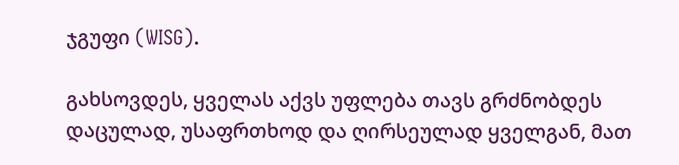ჯგუფი (WISG).

გახსოვდეს, ყველას აქვს უფლება თავს გრძნობდეს დაცულად, უსაფრთხოდ და ღირსეულად ყველგან, მათ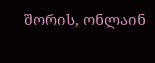შორის, ონლაინ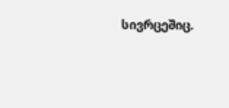სივრცეშიც.